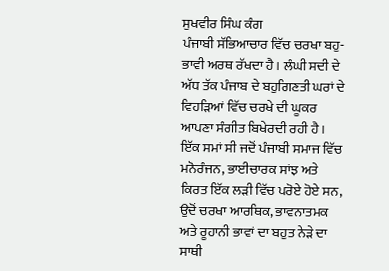ਸੁਖਵੀਰ ਸਿੰਘ ਕੰਗ
ਪੰਜਾਬੀ ਸੱਭਿਆਚਾਰ ਵਿੱਚ ਚਰਖਾ ਬਹੁ-ਭਾਵੀ ਅਰਥ ਰੱਖਦਾ ਹੈ। ਲੰਘੀ ਸਦੀ ਦੇ ਅੱਧ ਤੱਕ ਪੰਜਾਬ ਦੇ ਬਹੁਗਿਣਤੀ ਘਰਾਂ ਦੇ ਵਿਹੜਿਆਂ ਵਿੱਚ ਚਰਖੇ ਦੀ ਘੂਕਰ ਆਪਣਾ ਸੰਗੀਤ ਬਿਖੇਰਦੀ ਰਹੀ ਹੈ। ਇੱਕ ਸਮਾਂ ਸੀ ਜਦੋਂ ਪੰਜਾਬੀ ਸਮਾਜ ਵਿੱਚ ਮਨੋਰੰਜਨ, ਭਾਈਚਾਰਕ ਸਾਂਝ ਅਤੇ ਕਿਰਤ ਇੱਕ ਲੜੀ ਵਿੱਚ ਪਰੋਏ ਹੋਏ ਸਨ, ਉਦੋਂ ਚਰਖਾ ਆਰਥਿਕ, ਭਾਵਨਾਤਮਕ ਅਤੇ ਰੂਹਾਨੀ ਭਾਵਾਂ ਦਾ ਬਹੁਤ ਨੇੜੇ ਦਾ ਸਾਥੀ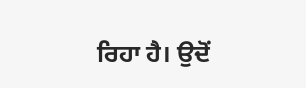ਰਿਹਾ ਹੈ। ਉਦੋਂ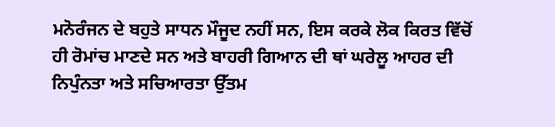ਮਨੋਰੰਜਨ ਦੇ ਬਹੁਤੇ ਸਾਧਨ ਮੌਜੂਦ ਨਹੀਂ ਸਨ, ਇਸ ਕਰਕੇ ਲੋਕ ਕਿਰਤ ਵਿੱਚੋਂ ਹੀ ਰੋਮਾਂਚ ਮਾਣਦੇ ਸਨ ਅਤੇ ਬਾਹਰੀ ਗਿਆਨ ਦੀ ਥਾਂ ਘਰੇਲੂ ਆਹਰ ਦੀ ਨਿਪੁੰਨਤਾ ਅਤੇ ਸਚਿਆਰਤਾ ਉੱਤਮ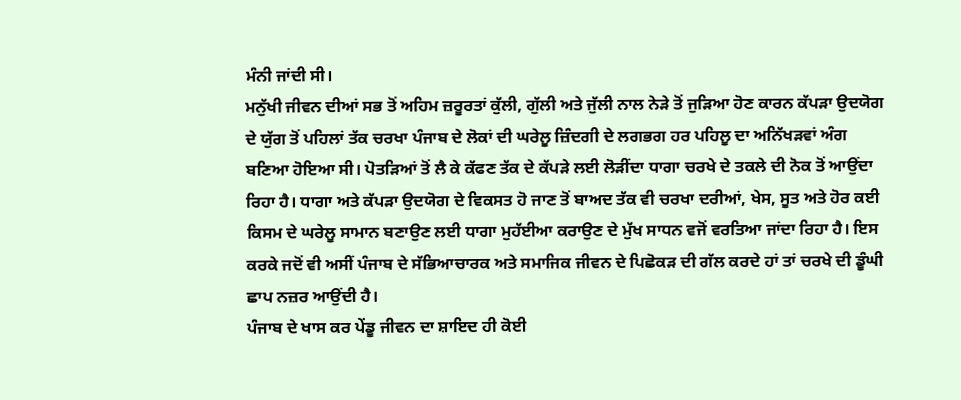ਮੰਨੀ ਜਾਂਦੀ ਸੀ।
ਮਨੁੱਖੀ ਜੀਵਨ ਦੀਆਂ ਸਭ ਤੋਂ ਅਹਿਮ ਜ਼ਰੂਰਤਾਂ ਕੁੱਲੀ, ਗੁੱਲੀ ਅਤੇ ਜੁੱਲੀ ਨਾਲ ਨੇੜੇ ਤੋਂ ਜੁੜਿਆ ਹੋਣ ਕਾਰਨ ਕੱਪੜਾ ਉਦਯੋਗ ਦੇ ਯੁੱਗ ਤੋਂ ਪਹਿਲਾਂ ਤੱਕ ਚਰਖਾ ਪੰਜਾਬ ਦੇ ਲੋਕਾਂ ਦੀ ਘਰੇਲੂ ਜ਼ਿੰਦਗੀ ਦੇ ਲਗਭਗ ਹਰ ਪਹਿਲੂ ਦਾ ਅਨਿੱਖੜਵਾਂ ਅੰਗ ਬਣਿਆ ਹੋਇਆ ਸੀ। ਪੋਤੜਿਆਂ ਤੋਂ ਲੈ ਕੇ ਕੱਫਣ ਤੱਕ ਦੇ ਕੱਪੜੇ ਲਈ ਲੋੜੀਂਦਾ ਧਾਗਾ ਚਰਖੇ ਦੇ ਤਕਲੇ ਦੀ ਨੋਕ ਤੋਂ ਆਉਂਦਾ ਰਿਹਾ ਹੈ। ਧਾਗਾ ਅਤੇ ਕੱਪੜਾ ਉਦਯੋਗ ਦੇ ਵਿਕਸਤ ਹੋ ਜਾਣ ਤੋਂ ਬਾਅਦ ਤੱਕ ਵੀ ਚਰਖਾ ਦਰੀਆਂ, ਖੇਸ, ਸੂਤ ਅਤੇ ਹੋਰ ਕਈ ਕਿਸਮ ਦੇ ਘਰੇਲੂ ਸਾਮਾਨ ਬਣਾਉਣ ਲਈ ਧਾਗਾ ਮੁਹੱਈਆ ਕਰਾਉਣ ਦੇ ਮੁੱਖ ਸਾਧਨ ਵਜੋਂ ਵਰਤਿਆ ਜਾਂਦਾ ਰਿਹਾ ਹੈ। ਇਸ ਕਰਕੇ ਜਦੋਂ ਵੀ ਅਸੀਂ ਪੰਜਾਬ ਦੇ ਸੱਭਿਆਚਾਰਕ ਅਤੇ ਸਮਾਜਿਕ ਜੀਵਨ ਦੇ ਪਿਛੋਕੜ ਦੀ ਗੱਲ ਕਰਦੇ ਹਾਂ ਤਾਂ ਚਰਖੇ ਦੀ ਡੂੰਘੀ ਛਾਪ ਨਜ਼ਰ ਆਉਂਦੀ ਹੈ।
ਪੰਜਾਬ ਦੇ ਖਾਸ ਕਰ ਪੇਂਡੂ ਜੀਵਨ ਦਾ ਸ਼ਾਇਦ ਹੀ ਕੋਈ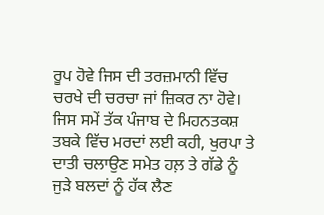ਰੂਪ ਹੋਵੇ ਜਿਸ ਦੀ ਤਰਜ਼ਮਾਨੀ ਵਿੱਚ ਚਰਖੇ ਦੀ ਚਰਚਾ ਜਾਂ ਜ਼ਿਕਰ ਨਾ ਹੋਵੇ। ਜਿਸ ਸਮੇਂ ਤੱਕ ਪੰਜਾਬ ਦੇ ਮਿਹਨਤਕਸ਼ ਤਬਕੇ ਵਿੱਚ ਮਰਦਾਂ ਲਈ ਕਹੀ, ਖੁਰਪਾ ਤੇ ਦਾਤੀ ਚਲਾਉਣ ਸਮੇਤ ਹਲ਼ ਤੇ ਗੱਡੇ ਨੂੰ ਜੁੜੇ ਬਲਦਾਂ ਨੂੰ ਹੱਕ ਲੈਣ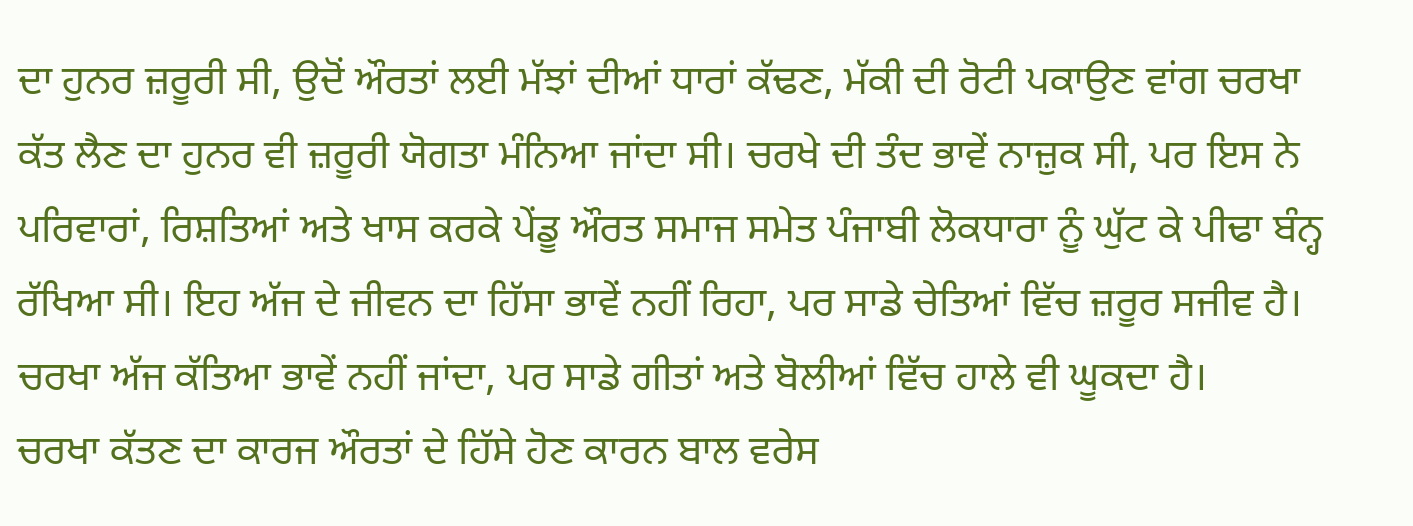ਦਾ ਹੁਨਰ ਜ਼ਰੂਰੀ ਸੀ, ਉਦੋਂ ਔਰਤਾਂ ਲਈ ਮੱਝਾਂ ਦੀਆਂ ਧਾਰਾਂ ਕੱਢਣ, ਮੱਕੀ ਦੀ ਰੋਟੀ ਪਕਾਉਣ ਵਾਂਗ ਚਰਖਾ ਕੱਤ ਲੈਣ ਦਾ ਹੁਨਰ ਵੀ ਜ਼ਰੂਰੀ ਯੋਗਤਾ ਮੰਨਿਆ ਜਾਂਦਾ ਸੀ। ਚਰਖੇ ਦੀ ਤੰਦ ਭਾਵੇਂ ਨਾਜ਼ੁਕ ਸੀ, ਪਰ ਇਸ ਨੇ ਪਰਿਵਾਰਾਂ, ਰਿਸ਼ਤਿਆਂ ਅਤੇ ਖਾਸ ਕਰਕੇ ਪੇਂਡੂ ਔਰਤ ਸਮਾਜ ਸਮੇਤ ਪੰਜਾਬੀ ਲੋਕਧਾਰਾ ਨੂੰ ਘੁੱਟ ਕੇ ਪੀਢਾ ਬੰਨ੍ਹ ਰੱਖਿਆ ਸੀ। ਇਹ ਅੱਜ ਦੇ ਜੀਵਨ ਦਾ ਹਿੱਸਾ ਭਾਵੇਂ ਨਹੀਂ ਰਿਹਾ, ਪਰ ਸਾਡੇ ਚੇਤਿਆਂ ਵਿੱਚ ਜ਼ਰੂਰ ਸਜੀਵ ਹੈ। ਚਰਖਾ ਅੱਜ ਕੱਤਿਆ ਭਾਵੇਂ ਨਹੀਂ ਜਾਂਦਾ, ਪਰ ਸਾਡੇ ਗੀਤਾਂ ਅਤੇ ਬੋਲੀਆਂ ਵਿੱਚ ਹਾਲੇ ਵੀ ਘੂਕਦਾ ਹੈ।
ਚਰਖਾ ਕੱਤਣ ਦਾ ਕਾਰਜ ਔਰਤਾਂ ਦੇ ਹਿੱਸੇ ਹੋਣ ਕਾਰਨ ਬਾਲ ਵਰੇਸ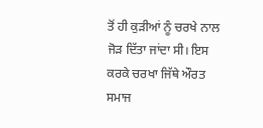ਤੋਂ ਹੀ ਕੁੜੀਆਂ ਨੂੰ ਚਰਖੇ ਨਾਲ ਜੋੜ ਦਿੱਤਾ ਜਾਂਦਾ ਸੀ। ਇਸ ਕਰਕੇ ਚਰਖਾ ਜਿੱਥੇ ਔਰਤ ਸਮਾਜ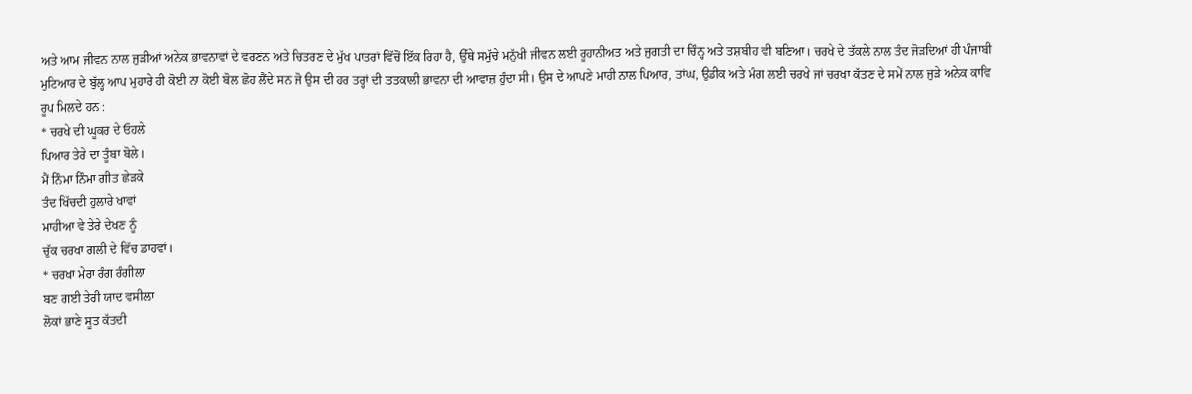ਅਤੇ ਆਮ ਜੀਵਨ ਨਾਲ ਜੁੜੀਆਂ ਅਨੇਕ ਭਾਵਨਾਵਾਂ ਦੇ ਵਰਣਨ ਅਤੇ ਚਿਤਰਣ ਦੇ ਮੁੱਖ ਪਾਤਰਾਂ ਵਿੱਚੋਂ ਇੱਕ ਰਿਹਾ ਹੈ, ਉੱਥੇ ਸਮੁੱਚੇ ਮਨੁੱਖੀ ਜੀਵਨ ਲਈ ਰੂਹਾਨੀਅਤ ਅਤੇ ਜੁਗਤੀ ਦਾ ਚਿੰਨ੍ਹ ਅਤੇ ਤਸ਼ਬੀਹ ਵੀ ਬਣਿਆ। ਚਰਖੇ ਦੇ ਤੱਕਲੇ ਨਾਲ ਤੰਦ ਜੋੜਦਿਆਂ ਹੀ ਪੰਜਾਬੀ ਮੁਟਿਆਰ ਦੇ ਬੁੱਲ੍ਹ ਆਪ ਮੁਹਾਰੇ ਹੀ ਕੋਈ ਨਾ ਕੋਈ ਬੋਲ ਛੋਹ ਲੈਂਦੇ ਸਨ ਜੋ ਉਸ ਦੀ ਹਰ ਤਰ੍ਹਾਂ ਦੀ ਤਤਕਾਲੀ ਭਾਵਨਾ ਦੀ ਆਵਾਜ਼ ਹੁੰਦਾ ਸੀ। ਉਸ ਦੇ ਆਪਣੇ ਮਾਹੀ ਨਾਲ ਪਿਆਰ, ਤਾਂਘ, ਉਡੀਕ ਅਤੇ ਮੰਗ ਲਈ ਚਰਖੇ ਜਾਂ ਚਰਖਾ ਕੱਤਣ ਦੇ ਸਮੇਂ ਨਾਲ ਜੁੜੇ ਅਨੇਕ ਕਾਵਿ ਰੂਪ ਮਿਲਦੇ ਹਨ :
* ਚਰਖੇ ਦੀ ਘੂਕਰ ਦੇ ਓਹਲੇ
ਪਿਆਰ ਤੇਰੇ ਦਾ ਤੂੰਬਾ ਬੋਲੇ।
ਮੈਂ ਨਿੰਮਾ ਨਿੰਮਾ ਗੀਤ ਛੇੜਕੇ
ਤੰਦ ਖਿੱਚਦੀ ਹੁਲਾਰੇ ਖਾਵਾਂ
ਮਾਹੀਆ ਵੇ ਤੇਰੇ ਦੇਖਣ ਨੂੰ
ਚੁੱਕ ਚਰਖਾ ਗਲੀ ਦੇ ਵਿੱਚ ਡਾਹਵਾਂ।
* ਚਰਖਾ ਮੇਰਾ ਰੰਗ ਰੰਗੀਲਾ
ਬਣ ਗਈ ਤੇਰੀ ਯਾਦ ਵਸੀਲਾ
ਲੋਕਾਂ ਭਾਣੇ ਸੂਤ ਕੱਤਦੀ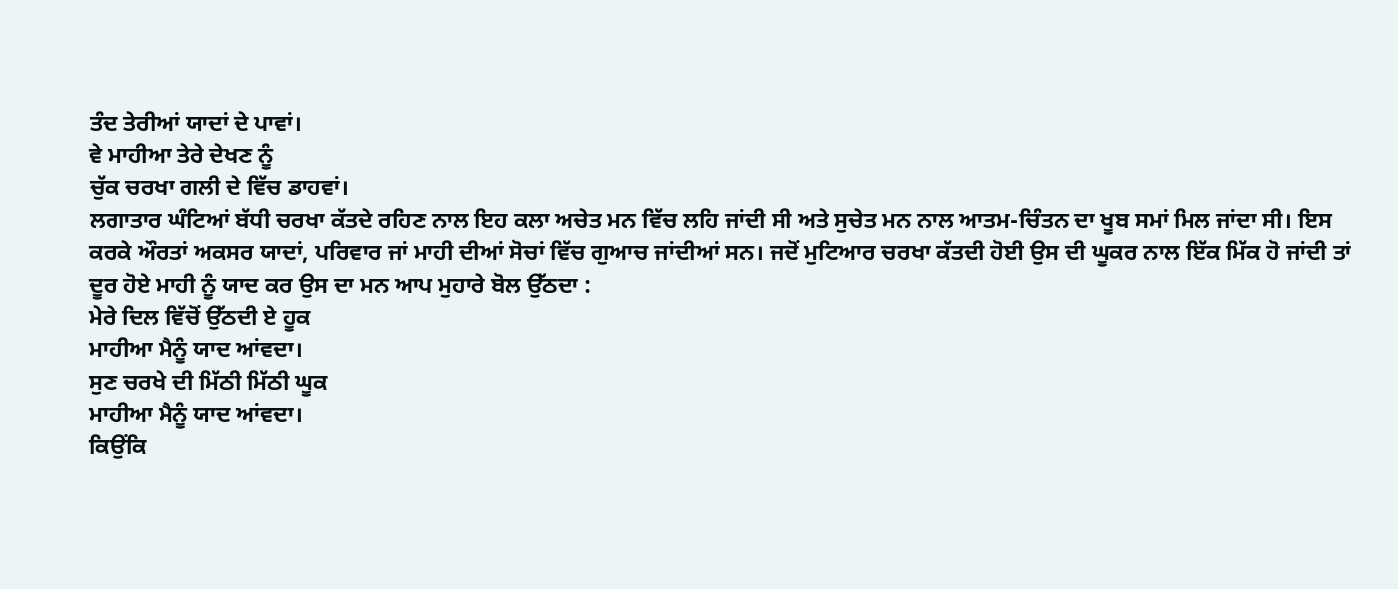ਤੰਦ ਤੇਰੀਆਂ ਯਾਦਾਂ ਦੇ ਪਾਵਾਂ।
ਵੇ ਮਾਹੀਆ ਤੇਰੇ ਦੇਖਣ ਨੂੰ
ਚੁੱਕ ਚਰਖਾ ਗਲੀ ਦੇ ਵਿੱਚ ਡਾਹਵਾਂ।
ਲਗਾਤਾਰ ਘੰਟਿਆਂ ਬੱਧੀ ਚਰਖਾ ਕੱਤਦੇ ਰਹਿਣ ਨਾਲ ਇਹ ਕਲਾ ਅਚੇਤ ਮਨ ਵਿੱਚ ਲਹਿ ਜਾਂਦੀ ਸੀ ਅਤੇ ਸੁਚੇਤ ਮਨ ਨਾਲ ਆਤਮ-ਚਿੰਤਨ ਦਾ ਖੂਬ ਸਮਾਂ ਮਿਲ ਜਾਂਦਾ ਸੀ। ਇਸ ਕਰਕੇ ਔਰਤਾਂ ਅਕਸਰ ਯਾਦਾਂ, ਪਰਿਵਾਰ ਜਾਂ ਮਾਹੀ ਦੀਆਂ ਸੋਚਾਂ ਵਿੱਚ ਗੁਆਚ ਜਾਂਦੀਆਂ ਸਨ। ਜਦੋਂ ਮੁਟਿਆਰ ਚਰਖਾ ਕੱਤਦੀ ਹੋਈ ਉਸ ਦੀ ਘੂਕਰ ਨਾਲ ਇੱਕ ਮਿੱਕ ਹੋ ਜਾਂਦੀ ਤਾਂ ਦੂਰ ਹੋਏ ਮਾਹੀ ਨੂੰ ਯਾਦ ਕਰ ਉਸ ਦਾ ਮਨ ਆਪ ਮੁਹਾਰੇ ਬੋਲ ਉੱਠਦਾ :
ਮੇਰੇ ਦਿਲ ਵਿੱਚੋਂ ਉੱਠਦੀ ਏ ਹੂਕ
ਮਾਹੀਆ ਮੈਨੂੰ ਯਾਦ ਆਂਵਦਾ।
ਸੁਣ ਚਰਖੇ ਦੀ ਮਿੱਠੀ ਮਿੱਠੀ ਘੂਕ
ਮਾਹੀਆ ਮੈਨੂੰ ਯਾਦ ਆਂਵਦਾ।
ਕਿਉਂਕਿ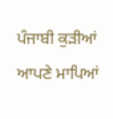ਪੰਜਾਬੀ ਕੁੜੀਆਂ ਆਪਣੇ ਮਾਪਿਆਂ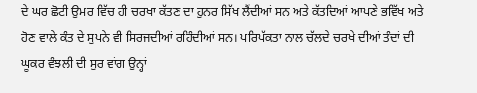ਦੇ ਘਰ ਛੋਟੀ ਉਮਰ ਵਿੱਚ ਹੀ ਚਰਖਾ ਕੱਤਣ ਦਾ ਹੁਨਰ ਸਿੱਖ ਲੈਂਦੀਆਂ ਸਨ ਅਤੇ ਕੱਤਦਿਆਂ ਆਪਣੇ ਭਵਿੱਖ ਅਤੇ ਹੋਣ ਵਾਲੇ ਕੰਤ ਦੇ ਸੁਪਨੇ ਵੀ ਸਿਰਜਦੀਆਂ ਰਹਿੰਦੀਆਂ ਸਨ। ਪਰਿਪੱਕਤਾ ਨਾਲ ਚੱਲਦੇ ਚਰਖੇ ਦੀਆਂ ਤੰਦਾਂ ਦੀ ਘੂਕਰ ਵੰਝਲੀ ਦੀ ਸੁਰ ਵਾਂਗ ਉਨ੍ਹਾਂ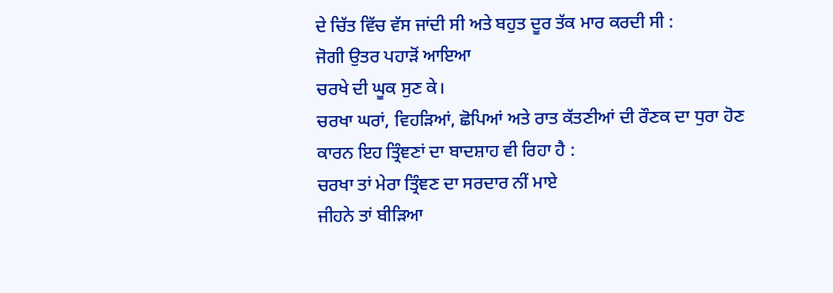ਦੇ ਚਿੱਤ ਵਿੱਚ ਵੱਸ ਜਾਂਦੀ ਸੀ ਅਤੇ ਬਹੁਤ ਦੂਰ ਤੱਕ ਮਾਰ ਕਰਦੀ ਸੀ :
ਜੋਗੀ ਉਤਰ ਪਹਾੜੋਂ ਆਇਆ
ਚਰਖੇ ਦੀ ਘੂਕ ਸੁਣ ਕੇ।
ਚਰਖਾ ਘਰਾਂ, ਵਿਹੜਿਆਂ, ਛੋਪਿਆਂ ਅਤੇ ਰਾਤ ਕੱਤਣੀਆਂ ਦੀ ਰੌਣਕ ਦਾ ਧੁਰਾ ਹੋਣ ਕਾਰਨ ਇਹ ਤ੍ਰਿੰਞਣਾਂ ਦਾ ਬਾਦਸ਼ਾਹ ਵੀ ਰਿਹਾ ਹੈ :
ਚਰਖਾ ਤਾਂ ਮੇਰਾ ਤ੍ਰਿੰਞਣ ਦਾ ਸਰਦਾਰ ਨੀਂ ਮਾਏ
ਜੀਹਨੇ ਤਾਂ ਬੀੜਿਆ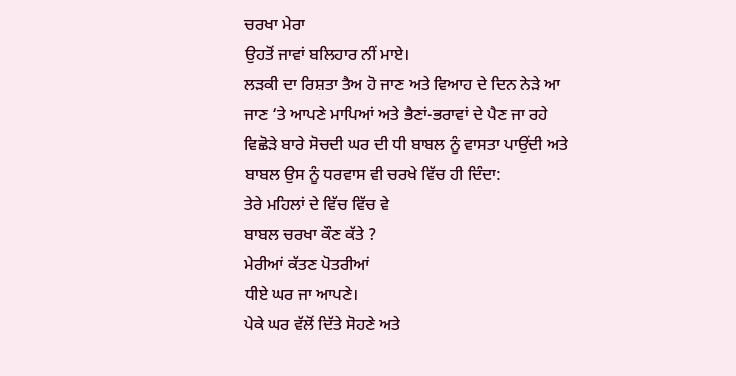ਚਰਖਾ ਮੇਰਾ
ਉਹਤੋਂ ਜਾਵਾਂ ਬਲਿਹਾਰ ਨੀਂ ਮਾਏ।
ਲੜਕੀ ਦਾ ਰਿਸ਼ਤਾ ਤੈਅ ਹੋ ਜਾਣ ਅਤੇ ਵਿਆਹ ਦੇ ਦਿਨ ਨੇੜੇ ਆ ਜਾਣ ‘ਤੇ ਆਪਣੇ ਮਾਪਿਆਂ ਅਤੇ ਭੈਣਾਂ-ਭਰਾਵਾਂ ਦੇ ਪੈਣ ਜਾ ਰਹੇ ਵਿਛੋੜੇ ਬਾਰੇ ਸੋਚਦੀ ਘਰ ਦੀ ਧੀ ਬਾਬਲ ਨੂੰ ਵਾਸਤਾ ਪਾਉਂਦੀ ਅਤੇ ਬਾਬਲ ਉਸ ਨੂੰ ਧਰਵਾਸ ਵੀ ਚਰਖੇ ਵਿੱਚ ਹੀ ਦਿੰਦਾ:
ਤੇਰੇ ਮਹਿਲਾਂ ਦੇ ਵਿੱਚ ਵਿੱਚ ਵੇ
ਬਾਬਲ ਚਰਖਾ ਕੌਣ ਕੱਤੇ ?
ਮੇਰੀਆਂ ਕੱਤਣ ਪੋਤਰੀਆਂ
ਧੀਏ ਘਰ ਜਾ ਆਪਣੇ।
ਪੇਕੇ ਘਰ ਵੱਲੋਂ ਦਿੱਤੇ ਸੋਹਣੇ ਅਤੇ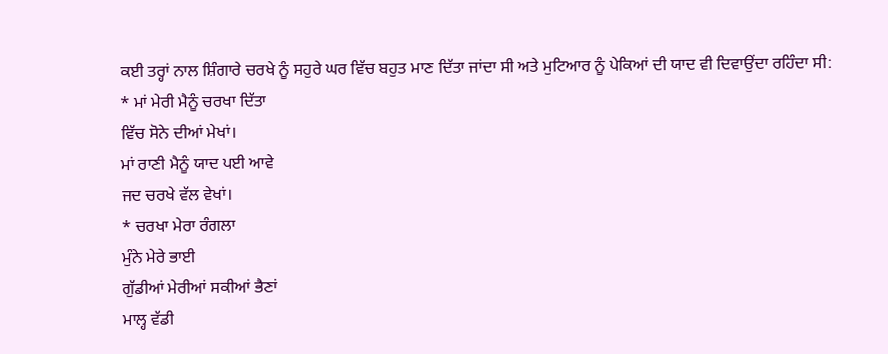ਕਈ ਤਰ੍ਹਾਂ ਨਾਲ ਸ਼ਿੰਗਾਰੇ ਚਰਖੇ ਨੂੰ ਸਹੁਰੇ ਘਰ ਵਿੱਚ ਬਹੁਤ ਮਾਣ ਦਿੱਤਾ ਜਾਂਦਾ ਸੀ ਅਤੇ ਮੁਟਿਆਰ ਨੂੰ ਪੇਕਿਆਂ ਦੀ ਯਾਦ ਵੀ ਦਿਵਾਉਂਦਾ ਰਹਿੰਦਾ ਸੀ:
* ਮਾਂ ਮੇਰੀ ਮੈਨੂੰ ਚਰਖਾ ਦਿੱਤਾ
ਵਿੱਚ ਸੋਨੇ ਦੀਆਂ ਮੇਖਾਂ।
ਮਾਂ ਰਾਣੀ ਮੈਨੂੰ ਯਾਦ ਪਈ ਆਵੇ
ਜਦ ਚਰਖੇ ਵੱਲ ਵੇਖਾਂ।
* ਚਰਖਾ ਮੇਰਾ ਰੰਗਲਾ
ਮੁੰਨੇ ਮੇਰੇ ਭਾਈ
ਗੁੱਡੀਆਂ ਮੇਰੀਆਂ ਸਕੀਆਂ ਭੈਣਾਂ
ਮਾਲ੍ਹ ਵੱਡੀ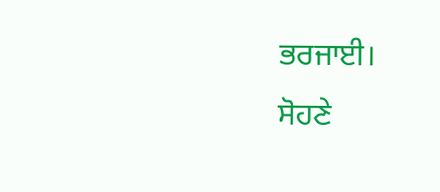ਭਰਜਾਈ।
ਸੋਹਣੇ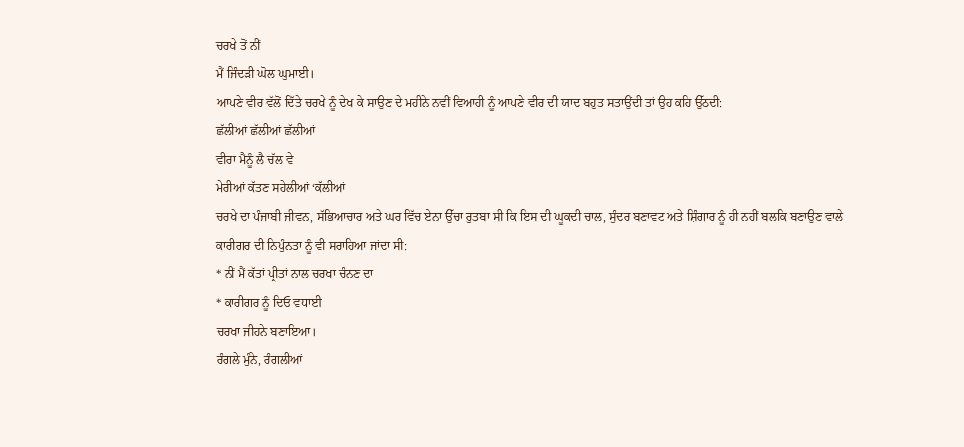ਚਰਖੇ ਤੋਂ ਨੀਂ
ਮੈਂ ਜਿੰਦੜੀ ਘੋਲ ਘੁਮਾਈ।
ਆਪਣੇ ਵੀਰ ਵੱਲੋਂ ਦਿੱਤੇ ਚਰਖੇ ਨੂੰ ਦੇਖ ਕੇ ਸਾਉਣ ਦੇ ਮਹੀਨੇ ਨਵੀਂ ਵਿਆਹੀ ਨੂੰ ਆਪਣੇ ਵੀਰ ਦੀ ਯਾਦ ਬਹੁਤ ਸਤਾਉਂਦੀ ਤਾਂ ਉਹ ਕਹਿ ਉੱਠਦੀ:
ਛੱਲੀਆਂ ਛੱਲੀਆਂ ਛੱਲੀਆਂ
ਵੀਰਾ ਮੈਨੂੰ ਲੈ ਚੱਲ ਵੇ
ਮੇਰੀਆਂ ਕੱਤਣ ਸਹੇਲੀਆਂ ‘ਕੱਲੀਆਂ
ਚਰਖੇ ਦਾ ਪੰਜਾਬੀ ਜੀਵਨ, ਸੱਭਿਆਚਾਰ ਅਤੇ ਘਰ ਵਿੱਚ ਏਨਾ ਉੱਚਾ ਰੁਤਬਾ ਸੀ ਕਿ ਇਸ ਦੀ ਘੂਕਦੀ ਚਾਲ, ਸੁੰਦਰ ਬਣਾਵਟ ਅਤੇ ਸ਼ਿੰਗਾਰ ਨੂੰ ਹੀ ਨਹੀਂ ਬਲਕਿ ਬਣਾਉਣ ਵਾਲੇ ਕਾਰੀਗਰ ਦੀ ਨਿਪੁੰਨਤਾ ਨੂੰ ਵੀ ਸਰਾਹਿਆ ਜਾਂਦਾ ਸੀ:
* ਨੀਂ ਮੈਂ ਕੱਤਾਂ ਪ੍ਰੀਤਾਂ ਨਾਲ ਚਰਖਾ ਚੰਨਣ ਦਾ
* ਕਾਰੀਗਰ ਨੂੰ ਦਿਓ ਵਧਾਈ
ਚਰਖਾ ਜੀਹਨੇ ਬਣਾਇਆ।
ਰੰਗਲੇ ਮੁੰਨੇ, ਰੰਗਲੀਆਂ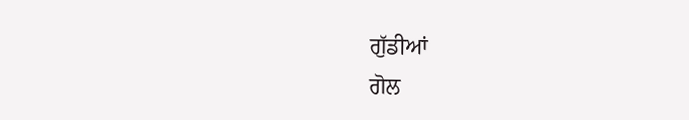ਗੁੱਡੀਆਂ
ਗੋਲ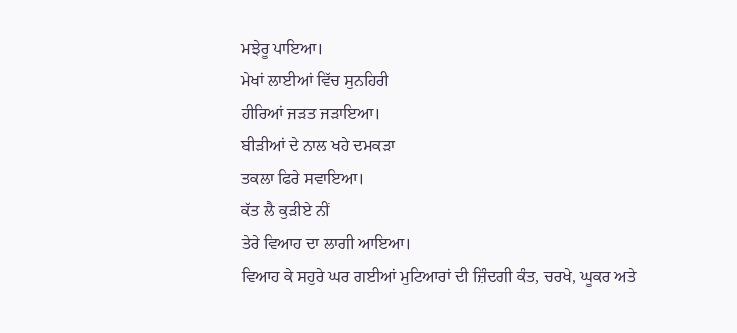ਮਝੇਰੂ ਪਾਇਆ।
ਮੇਖਾਂ ਲਾਈਆਂ ਵਿੱਚ ਸੁਨਹਿਰੀ
ਹੀਰਿਆਂ ਜੜਤ ਜੜਾਇਆ।
ਬੀੜੀਆਂ ਦੇ ਨਾਲ ਖਹੇ ਦਮਕੜਾ
ਤਕਲਾ ਫਿਰੇ ਸਵਾਇਆ।
ਕੱਤ ਲੈ ਕੁੜੀਏ ਨੀਂ
ਤੇਰੇ ਵਿਆਹ ਦਾ ਲਾਗੀ ਆਇਆ।
ਵਿਆਹ ਕੇ ਸਹੁਰੇ ਘਰ ਗਈਆਂ ਮੁਟਿਆਰਾਂ ਦੀ ਜ਼ਿੰਦਗੀ ਕੰਤ, ਚਰਖੇ, ਘੂਕਰ ਅਤੇ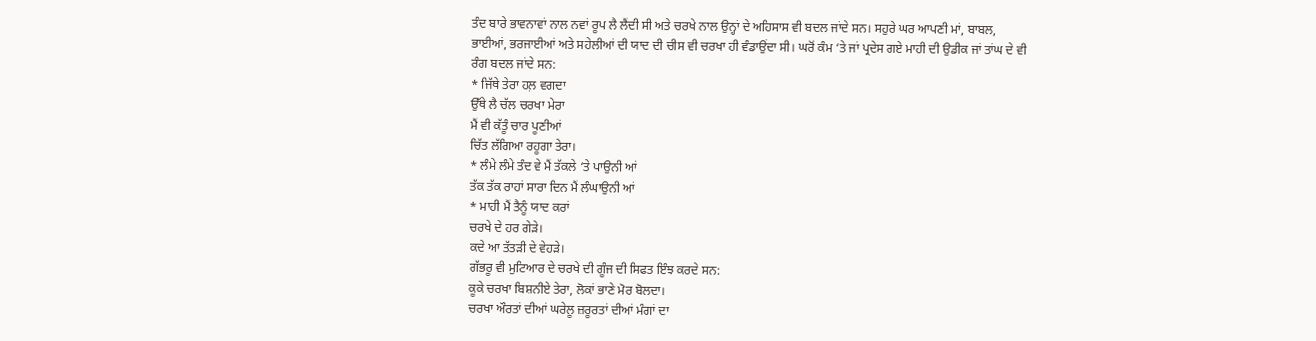ਤੰਦ ਬਾਰੇ ਭਾਵਨਾਵਾਂ ਨਾਲ ਨਵਾਂ ਰੂਪ ਲੈ ਲੈਂਦੀ ਸੀ ਅਤੇ ਚਰਖੇ ਨਾਲ ਉਨ੍ਹਾਂ ਦੇ ਅਹਿਸਾਸ ਵੀ ਬਦਲ ਜਾਂਦੇ ਸਨ। ਸਹੁਰੇ ਘਰ ਆਪਣੀ ਮਾਂ, ਬਾਬਲ, ਭਾਈਆਂ, ਭਰਜਾਈਆਂ ਅਤੇ ਸਹੇਲੀਆਂ ਦੀ ਯਾਦ ਦੀ ਚੀਸ ਵੀ ਚਰਖਾ ਹੀ ਵੰਡਾਉਂਦਾ ਸੀ। ਘਰੋਂ ਕੰਮ ‘ਤੇ ਜਾਂ ਪ੍ਰਦੇਸ ਗਏ ਮਾਹੀ ਦੀ ਉਡੀਕ ਜਾਂ ਤਾਂਘ ਦੇ ਵੀ ਰੰਗ ਬਦਲ ਜਾਂਦੇ ਸਨ:
* ਜਿੱਥੇ ਤੇਰਾ ਹਲ਼ ਵਗਦਾ
ਉੱਥੇ ਲੈ ਚੱਲ ਚਰਖਾ ਮੇਰਾ
ਮੈਂ ਵੀ ਕੱਤੂੰ ਚਾਰ ਪੂਣੀਆਂ
ਚਿੱਤ ਲੱਗਿਆ ਰਹੂਗਾ ਤੇਰਾ।
* ਲੰਮੇ ਲੰਮੇ ਤੰਦ ਵੇ ਮੈਂ ਤੱਕਲੇ ‘ਤੇ ਪਾਉਨੀ ਆਂ
ਤੱਕ ਤੱਕ ਰਾਹਾਂ ਸਾਰਾ ਦਿਨ ਮੈਂ ਲੰਘਾਉਨੀ ਆਂ
* ਮਾਹੀ ਮੈਂ ਤੈਨੂੰ ਯਾਦ ਕਰਾਂ
ਚਰਖੇ ਦੇ ਹਰ ਗੇੜੇ।
ਕਦੇ ਆ ਤੱਤੜੀ ਦੇ ਵੇਹੜੇ।
ਗੱਭਰੂ ਵੀ ਮੁਟਿਆਰ ਦੇ ਚਰਖੇ ਦੀ ਗੂੰਜ ਦੀ ਸਿਫਤ ਇੰਝ ਕਰਦੇ ਸਨ:
ਕੂਕੇ ਚਰਖਾ ਬਿਸ਼ਨੀਏ ਤੇਰਾ, ਲੋਕਾਂ ਭਾਣੇ ਮੋਰ ਬੋਲਦਾ।
ਚਰਖਾ ਔਰਤਾਂ ਦੀਆਂ ਘਰੇਲੂ ਜ਼ਰੂਰਤਾਂ ਦੀਆਂ ਮੰਗਾਂ ਦਾ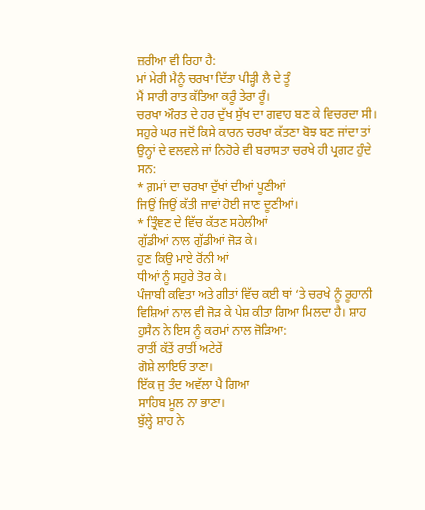ਜ਼ਰੀਆ ਵੀ ਰਿਹਾ ਹੈ:
ਮਾਂ ਮੇਰੀ ਮੈਨੂੰ ਚਰਖਾ ਦਿੱਤਾ ਪੀੜ੍ਹੀ ਲੈ ਦੇ ਤੂੰ
ਮੈਂ ਸਾਰੀ ਰਾਤ ਕੱਤਿਆ ਕਰੂੰ ਤੇਰਾ ਰੂੰ।
ਚਰਖਾ ਔਰਤ ਦੇ ਹਰ ਦੁੱਖ ਸੁੱਖ ਦਾ ਗਵਾਹ ਬਣ ਕੇ ਵਿਚਰਦਾ ਸੀ। ਸਹੁਰੇ ਘਰ ਜਦੋਂ ਕਿਸੇ ਕਾਰਨ ਚਰਖਾ ਕੱਤਣਾ ਬੋਝ ਬਣ ਜਾਂਦਾ ਤਾਂ ਉਨ੍ਹਾਂ ਦੇ ਵਲਵਲੇ ਜਾਂ ਨਿਹੋਰੇ ਵੀ ਬਰਾਸਤਾ ਚਰਖੇ ਹੀ ਪ੍ਰਗਟ ਹੁੰਦੇ ਸਨ:
* ਗ਼ਮਾਂ ਦਾ ਚਰਖਾ ਦੁੱਖਾਂ ਦੀਆਂ ਪੂਣੀਆਂ
ਜਿਉਂ ਜਿਉਂ ਕੱਤੀ ਜਾਵਾਂ ਹੋਈ ਜਾਣ ਦੂਣੀਆਂ।
* ਤ੍ਰਿੰਞਣ ਦੇ ਵਿੱਚ ਕੱਤਣ ਸਹੇਲੀਆਂ
ਗੁੱਡੀਆਂ ਨਾਲ ਗੁੱਡੀਆਂ ਜੋੜ ਕੇ।
ਹੁਣ ਕਿਉ ਮਾਏ ਰੋਂਨੀ ਆਂ
ਧੀਆਂ ਨੂੰ ਸਹੁਰੇ ਤੋਰ ਕੇ।
ਪੰਜਾਬੀ ਕਵਿਤਾ ਅਤੇ ਗੀਤਾਂ ਵਿੱਚ ਕਈ ਥਾਂ ‘ਤੇ ਚਰਖੇ ਨੂੰ ਰੂਹਾਨੀ ਵਿਸ਼ਿਆਂ ਨਾਲ ਵੀ ਜੋੜ ਕੇ ਪੇਸ਼ ਕੀਤਾ ਗਿਆ ਮਿਲਦਾ ਹੈ। ਸ਼ਾਹ ਹੁਸੈਨ ਨੇ ਇਸ ਨੂੰ ਕਰਮਾਂ ਨਾਲ ਜੋੜਿਆ:
ਰਾਤੀਂ ਕੱਤੇਂ ਰਾਤੀਂ ਅਟੇਰੇਂ
ਗੋਸ਼ੇ ਲਾਇਓ ਤਾਣਾ।
ਇੱਕ ਜੁ ਤੰਦ ਅਵੱਲਾ ਪੈ ਗਿਆ
ਸਾਹਿਬ ਮੂਲ ਨਾ ਭਾਣਾ।
ਬੁੱਲ੍ਹੇ ਸ਼ਾਹ ਨੇ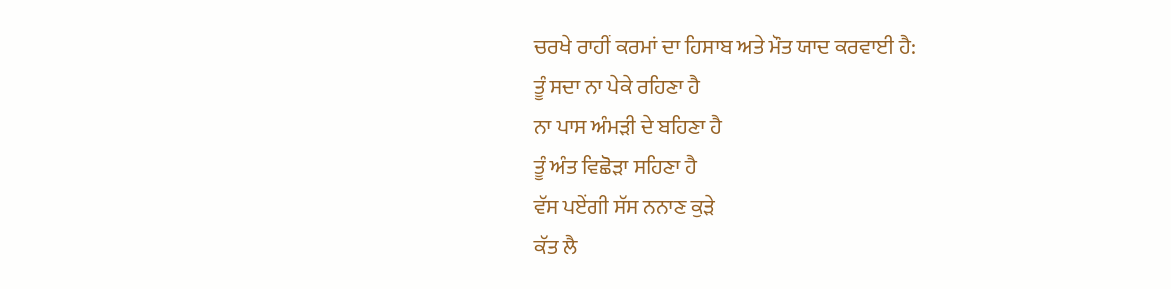ਚਰਖੇ ਰਾਹੀਂ ਕਰਮਾਂ ਦਾ ਹਿਸਾਬ ਅਤੇ ਮੌਤ ਯਾਦ ਕਰਵਾਈ ਹੈ:
ਤੂੰ ਸਦਾ ਨਾ ਪੇਕੇ ਰਹਿਣਾ ਹੈ
ਨਾ ਪਾਸ ਅੰਮੜੀ ਦੇ ਬਹਿਣਾ ਹੈ
ਤੂੰ ਅੰਤ ਵਿਛੋੜਾ ਸਹਿਣਾ ਹੈ
ਵੱਸ ਪਏਂਗੀ ਸੱਸ ਨਨਾਣ ਕੁੜੇ
ਕੱਤ ਲੈ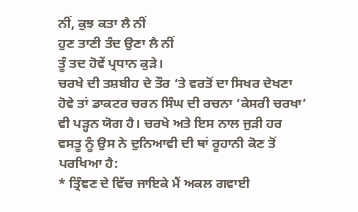ਨੀਂ, ਕੁਝ ਕਤਾ ਲੈ ਨੀਂ
ਹੁਣ ਤਾਣੀ ਤੰਦ ਉਣਾ ਲੈ ਨੀਂ
ਤੂੰ ਤਦ ਹੋਵੇਂ ਪ੍ਰਧਾਨ ਕੁੜੇ।
ਚਰਖੇ ਦੀ ਤਸ਼ਬੀਹ ਦੇ ਤੌਰ ‘ਤੇ ਵਰਤੋਂ ਦਾ ਸਿਖਰ ਦੇਖਣਾ ਹੋਵੇ ਤਾਂ ਡਾਕਟਰ ਚਰਨ ਸਿੰਘ ਦੀ ਰਚਨਾ ‘ਕੇਸਰੀ ਚਰਖਾ’ ਵੀ ਪੜ੍ਹਨ ਯੋਗ ਹੈ। ਚਰਖੇ ਅਤੇ ਇਸ ਨਾਲ ਜੁੜੀ ਹਰ ਵਸਤੂ ਨੂੰ ਉਸ ਨੇ ਦੁਨਿਆਵੀ ਦੀ ਥਾਂ ਰੂਹਾਨੀ ਕੋਣ ਤੋਂ ਪਰਖਿਆ ਹੈ:
* ਤ੍ਰਿੰਞਣ ਦੇ ਵਿੱਚ ਜਾਇਕੇ ਮੈਂ ਅਕਲ ਗਵਾਈ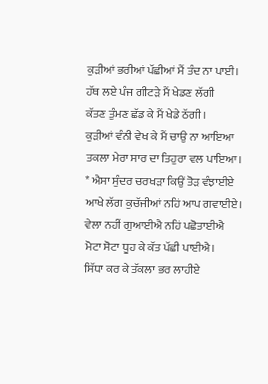ਕੁੜੀਆਂ ਭਰੀਆਂ ਪੱਛੀਆਂ ਮੈਂ ਤੰਦ ਨਾ ਪਾਈ।
ਹੱਥ ਲਏ ਪੰਜ ਗੀਟੜੇ ਮੈਂ ਖੇਡਣ ਲੱਗੀ
ਕੱਤਣ ਤੁੰਮਣ ਛੱਡ ਕੇ ਮੈਂ ਖੇਡੇ ਠੱਗੀ।
ਕੁੜੀਆਂ ਵੰਨੀ ਵੇਖ ਕੇ ਮੈਂ ਚਾਉ ਨਾ ਆਇਆ
ਤਕਲਾ ਮੇਰਾ ਸਾਰ ਦਾ ਤਿਹੁਰਾ ਵਲ ਪਾਇਆ।
* ਐਸਾ ਸੁੰਦਰ ਚਰਖੜਾ ਕਿਉਂ ਤੋੜ ਵੰਝਾਈਏ
ਆਖੇ ਲੱਗ ਕੁਚੱਜੀਆਂ ਨਹਿਂ ਆਪ ਗਵਾਈਏ।
ਵੇਲਾ ਨਹੀਂ ਗੁਆਈਐ ਨਹਿਂ ਪਛੋਤਾਈਐ
ਮੋਟਾ ਸੋਟਾ ਧੂਹ ਕੇ ਕੱਤ ਪੱਛੀ ਪਾਈਐ।
ਸਿੱਧਾ ਕਰ ਕੇ ਤੱਕਲਾ ਭਰ ਲਾਹੀਏ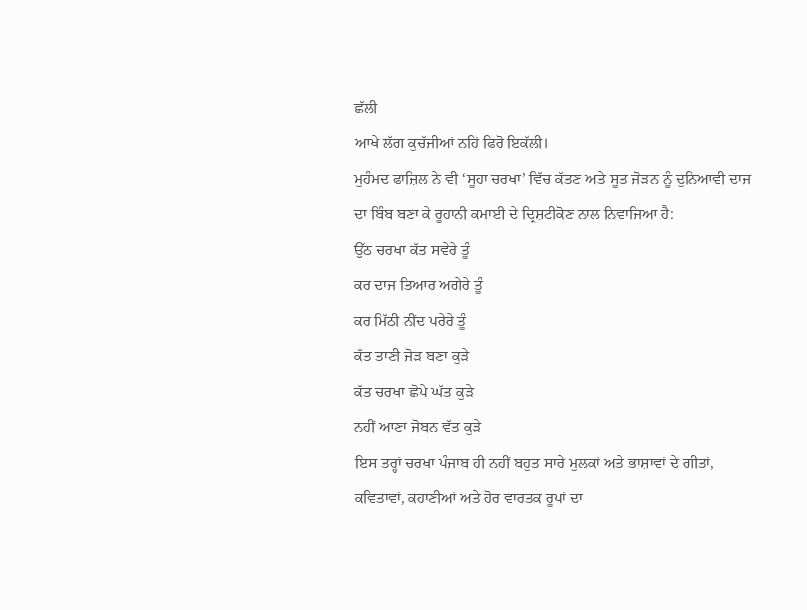ਛੱਲੀ
ਆਖੇ ਲੱਗ ਕੁਚੱਜੀਆਂ ਨਹਿਂ ਫਿਰੋ ਇਕੱਲੀ।
ਮੁਹੰਮਦ ਫਾਜ਼ਿਲ ਨੇ ਵੀ ‘ਸੂਹਾ ਚਰਖਾ’ ਵਿੱਚ ਕੱਤਣ ਅਤੇ ਸੂਤ ਜੋੜਨ ਨੂੰ ਦੁਨਿਆਵੀ ਦਾਜ ਦਾ ਬਿੰਬ ਬਣਾ ਕੇ ਰੂਹਾਨੀ ਕਮਾਈ ਦੇ ਦ੍ਰਿਸ਼ਟੀਕੋਣ ਨਾਲ ਨਿਵਾਜਿਆ ਹੈ:
ਉੱਠ ਚਰਖਾ ਕੱਤ ਸਵੇਰੇ ਤੂੰ
ਕਰ ਦਾਜ ਤਿਆਰ ਅਗੇਰੇ ਤੂੰ
ਕਰ ਮਿੱਠੀ ਨੀਂਦ ਪਰੇਰੇ ਤੂੰ
ਕੱਤ ਤਾਣੀ ਜੋੜ ਬਣਾ ਕੁੜੇ
ਕੱਤ ਚਰਖਾ ਛੋਪੇ ਘੱਤ ਕੁੜੇ
ਨਹੀਂ ਆਣਾ ਜੋਬਨ ਵੱਤ ਕੁੜੇ
ਇਸ ਤਰ੍ਹਾਂ ਚਰਖਾ ਪੰਜਾਬ ਹੀ ਨਹੀਂ ਬਹੁਤ ਸਾਰੇ ਮੁਲਕਾਂ ਅਤੇ ਭਾਸ਼ਾਵਾਂ ਦੇ ਗੀਤਾਂ, ਕਵਿਤਾਵਾਂ, ਕਹਾਣੀਆਂ ਅਤੇ ਹੋਰ ਵਾਰਤਕ ਰੂਪਾਂ ਦਾ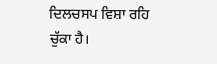ਦਿਲਚਸਪ ਵਿਸ਼ਾ ਰਹਿ ਚੁੱਕਾ ਹੈ।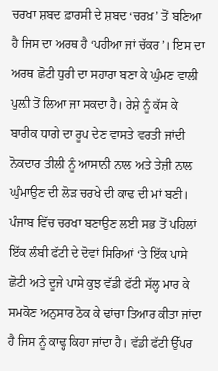ਚਰਖਾ ਸ਼ਬਦ ਫ਼ਾਰਸੀ ਦੇ ਸ਼ਬਦ ‘ਚਰਖ਼’ ਤੋਂ ਬਣਿਆ ਹੈ ਜਿਸ ਦਾ ਅਰਥ ਹੈ ‘ਪਹੀਆ ਜਾਂ ਚੱਕਰ’। ਇਸ ਦਾ ਅਰਥ ਛੋਟੀ ਧੁਰੀ ਦਾ ਸਹਾਰਾ ਬਣਾ ਕੇ ਘੁੰਮਣ ਵਾਲੀ ਪੁਲ਼ੀ ਤੋਂ ਲਿਆ ਜਾ ਸਕਦਾ ਹੈ। ਰੇਸ਼ੇ ਨੂੰ ਕੱਸ ਕੇ ਬਾਰੀਕ ਧਾਗੇ ਦਾ ਰੂਪ ਦੇਣ ਵਾਸਤੇ ਵਰਤੀ ਜਾਂਦੀ ਨੋਕਦਾਰ ਤੀਲੀ ਨੂੰ ਆਸਾਨੀ ਨਾਲ ਅਤੇ ਤੇਜ਼ੀ ਨਾਲ ਘੁੰਮਾਉਣ ਦੀ ਲੋੜ ਚਰਖੇ ਦੀ ਕਾਢ ਦੀ ਮਾਂ ਬਣੀ। ਪੰਜਾਬ ਵਿੱਚ ਚਰਖਾ ਬਣਾਉਣ ਲਈ ਸਭ ਤੋਂ ਪਹਿਲਾਂ ਇੱਕ ਲੰਬੀ ਫੱਟੀ ਦੇ ਦੋਵਾਂ ਸਿਰਿਆਂ ‘ਤੇ ਇੱਕ ਪਾਸੇ ਛੋਟੀ ਅਤੇ ਦੂਜੇ ਪਾਸੇ ਕੁਝ ਵੱਡੀ ਫੱਟੀ ਸੱਲ੍ਹ ਮਾਰ ਕੇ ਸਮਕੋਣ ਅਨੁਸਾਰ ਠੋਕ ਕੇ ਢਾਂਚਾ ਤਿਆਰ ਕੀਤਾ ਜਾਂਦਾ ਹੈ ਜਿਸ ਨੂੰ ਕਾਢ੍ਹ ਕਿਹਾ ਜਾਂਦਾ ਹੈ। ਵੱਡੀ ਫੱਟੀ ਉੱਪਰ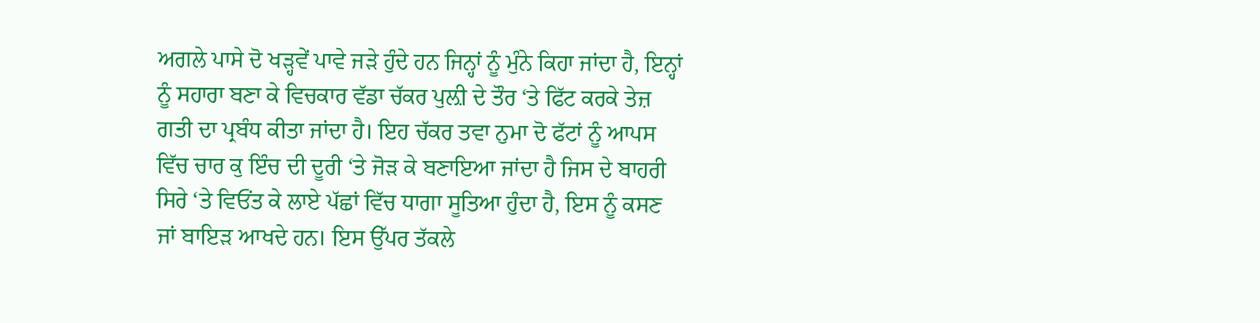ਅਗਲੇ ਪਾਸੇ ਦੋ ਖੜ੍ਹਵੇਂ ਪਾਵੇ ਜੜੇ ਹੁੰਦੇ ਹਨ ਜਿਨ੍ਹਾਂ ਨੂੰ ਮੁੰਨੇ ਕਿਹਾ ਜਾਂਦਾ ਹੈ, ਇਨ੍ਹਾਂ ਨੂੰ ਸਹਾਰਾ ਬਣਾ ਕੇ ਵਿਚਕਾਰ ਵੱਡਾ ਚੱਕਰ ਪੁਲ਼ੀ ਦੇ ਤੌਰ ‘ਤੇ ਫਿੱਟ ਕਰਕੇ ਤੇਜ਼ ਗਤੀ ਦਾ ਪ੍ਰਬੰਧ ਕੀਤਾ ਜਾਂਦਾ ਹੈ। ਇਹ ਚੱਕਰ ਤਵਾ ਨੁਮਾ ਦੋ ਫੱਟਾਂ ਨੂੰ ਆਪਸ ਵਿੱਚ ਚਾਰ ਕੁ ਇੰਚ ਦੀ ਦੂਰੀ ‘ਤੇ ਜੋੜ ਕੇ ਬਣਾਇਆ ਜਾਂਦਾ ਹੈ ਜਿਸ ਦੇ ਬਾਹਰੀ ਸਿਰੇ ‘ਤੇ ਵਿਓਂਤ ਕੇ ਲਾਏ ਪੱਛਾਂ ਵਿੱਚ ਧਾਗਾ ਸੂਤਿਆ ਹੁੰਦਾ ਹੈ, ਇਸ ਨੂੰ ਕਸਣ ਜਾਂ ਬਾਇੜ ਆਖਦੇ ਹਨ। ਇਸ ਉੱਪਰ ਤੱਕਲੇ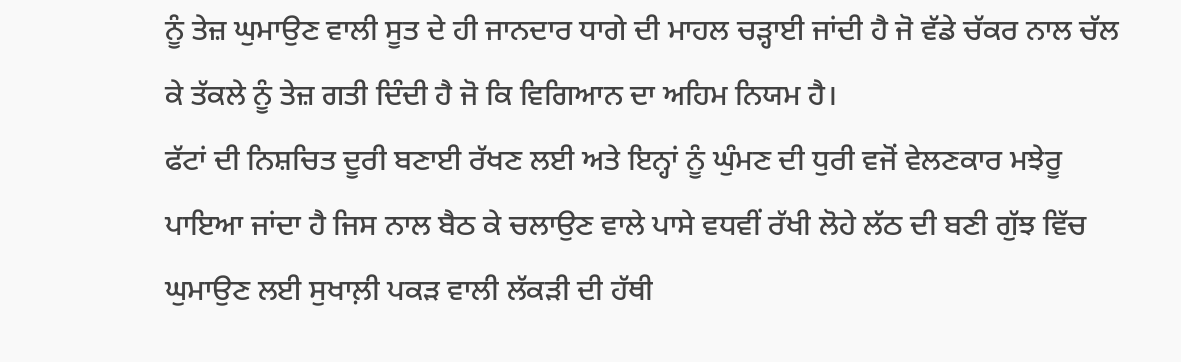ਨੂੰ ਤੇਜ਼ ਘੁਮਾਉਣ ਵਾਲੀ ਸੂਤ ਦੇ ਹੀ ਜਾਨਦਾਰ ਧਾਗੇ ਦੀ ਮਾਹਲ ਚੜ੍ਹਾਈ ਜਾਂਦੀ ਹੈ ਜੋ ਵੱਡੇ ਚੱਕਰ ਨਾਲ ਚੱਲ ਕੇ ਤੱਕਲੇ ਨੂੰ ਤੇਜ਼ ਗਤੀ ਦਿੰਦੀ ਹੈ ਜੋ ਕਿ ਵਿਗਿਆਨ ਦਾ ਅਹਿਮ ਨਿਯਮ ਹੈ।
ਫੱਟਾਂ ਦੀ ਨਿਸ਼ਚਿਤ ਦੂਰੀ ਬਣਾਈ ਰੱਖਣ ਲਈ ਅਤੇ ਇਨ੍ਹਾਂ ਨੂੰ ਘੁੰਮਣ ਦੀ ਧੁਰੀ ਵਜੋਂ ਵੇਲਣਕਾਰ ਮਝੇਰੂ ਪਾਇਆ ਜਾਂਦਾ ਹੈ ਜਿਸ ਨਾਲ ਬੈਠ ਕੇ ਚਲਾਉਣ ਵਾਲੇ ਪਾਸੇ ਵਧਵੀਂ ਰੱਖੀ ਲੋਹੇ ਲੱਠ ਦੀ ਬਣੀ ਗੁੱਝ ਵਿੱਚ ਘੁਮਾਉਣ ਲਈ ਸੁਖਾਲ਼ੀ ਪਕੜ ਵਾਲੀ ਲੱਕੜੀ ਦੀ ਹੱਥੀ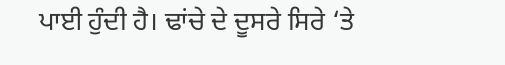ਪਾਈ ਹੁੰਦੀ ਹੈ। ਢਾਂਚੇ ਦੇ ਦੂਸਰੇ ਸਿਰੇ ‘ਤੇ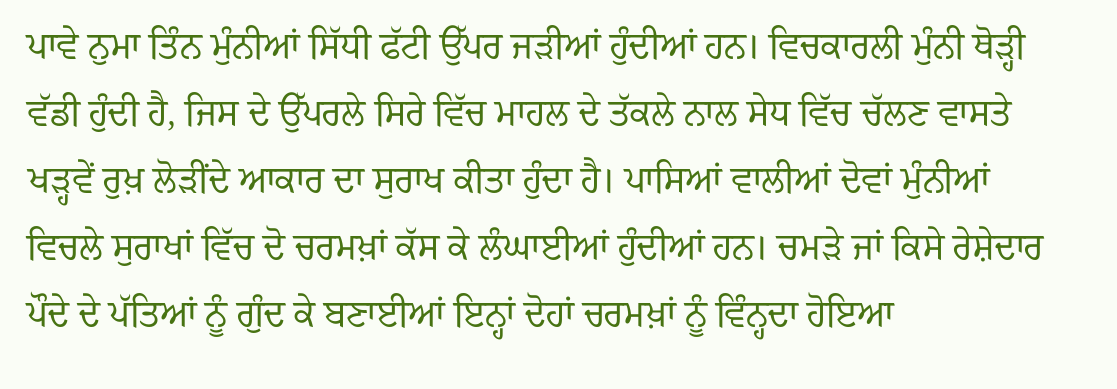ਪਾਵੇ ਨੁਮਾ ਤਿੰਨ ਮੁੰਨੀਆਂ ਸਿੱਧੀ ਫੱਟੀ ਉੱਪਰ ਜੜੀਆਂ ਹੁੰਦੀਆਂ ਹਨ। ਵਿਚਕਾਰਲੀ ਮੁੰਨੀ ਥੋੜ੍ਹੀ ਵੱਡੀ ਹੁੰਦੀ ਹੈ, ਜਿਸ ਦੇ ਉੱਪਰਲੇ ਸਿਰੇ ਵਿੱਚ ਮਾਹਲ ਦੇ ਤੱਕਲੇ ਨਾਲ ਸੇਧ ਵਿੱਚ ਚੱਲਣ ਵਾਸਤੇ ਖੜ੍ਹਵੇਂ ਰੁਖ਼ ਲੋੜੀਂਦੇ ਆਕਾਰ ਦਾ ਸੁਰਾਖ ਕੀਤਾ ਹੁੰਦਾ ਹੈ। ਪਾਸਿਆਂ ਵਾਲੀਆਂ ਦੋਵਾਂ ਮੁੰਨੀਆਂ ਵਿਚਲੇ ਸੁਰਾਖਾਂ ਵਿੱਚ ਦੋ ਚਰਮਖ਼ਾਂ ਕੱਸ ਕੇ ਲੰਘਾਈਆਂ ਹੁੰਦੀਆਂ ਹਨ। ਚਮੜੇ ਜਾਂ ਕਿਸੇ ਰੇਸ਼ੇਦਾਰ ਪੌਦੇ ਦੇ ਪੱਤਿਆਂ ਨੂੰ ਗੁੰਦ ਕੇ ਬਣਾਈਆਂ ਇਨ੍ਹਾਂ ਦੋਹਾਂ ਚਰਮਖ਼ਾਂ ਨੂੰ ਵਿੰਨ੍ਹਦਾ ਹੋਇਆ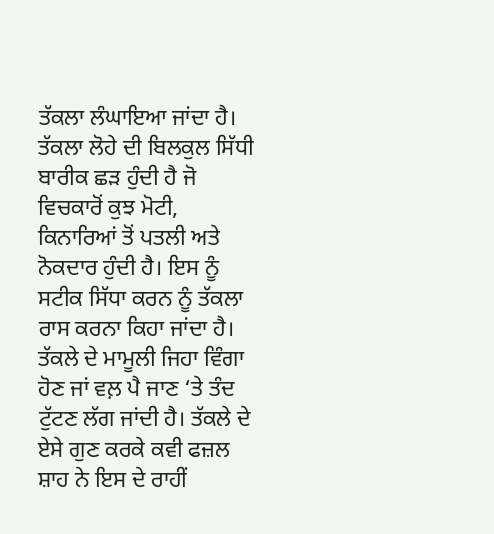ਤੱਕਲਾ ਲੰਘਾਇਆ ਜਾਂਦਾ ਹੈ। ਤੱਕਲਾ ਲੋਹੇ ਦੀ ਬਿਲਕੁਲ ਸਿੱਧੀ ਬਾਰੀਕ ਛੜ ਹੁੰਦੀ ਹੈ ਜੋ ਵਿਚਕਾਰੋਂ ਕੁਝ ਮੋਟੀ, ਕਿਨਾਰਿਆਂ ਤੋਂ ਪਤਲੀ ਅਤੇ ਨੋਕਦਾਰ ਹੁੰਦੀ ਹੈ। ਇਸ ਨੂੰ ਸਟੀਕ ਸਿੱਧਾ ਕਰਨ ਨੂੰ ਤੱਕਲਾ ਰਾਸ ਕਰਨਾ ਕਿਹਾ ਜਾਂਦਾ ਹੈ। ਤੱਕਲੇ ਦੇ ਮਾਮੂਲੀ ਜਿਹਾ ਵਿੰਗਾ ਹੋਣ ਜਾਂ ਵਲ਼ ਪੈ ਜਾਣ ‘ਤੇ ਤੰਦ ਟੁੱਟਣ ਲੱਗ ਜਾਂਦੀ ਹੈ। ਤੱਕਲੇ ਦੇ ਏਸੇ ਗੁਣ ਕਰਕੇ ਕਵੀ ਫਜ਼ਲ ਸ਼ਾਹ ਨੇ ਇਸ ਦੇ ਰਾਹੀਂ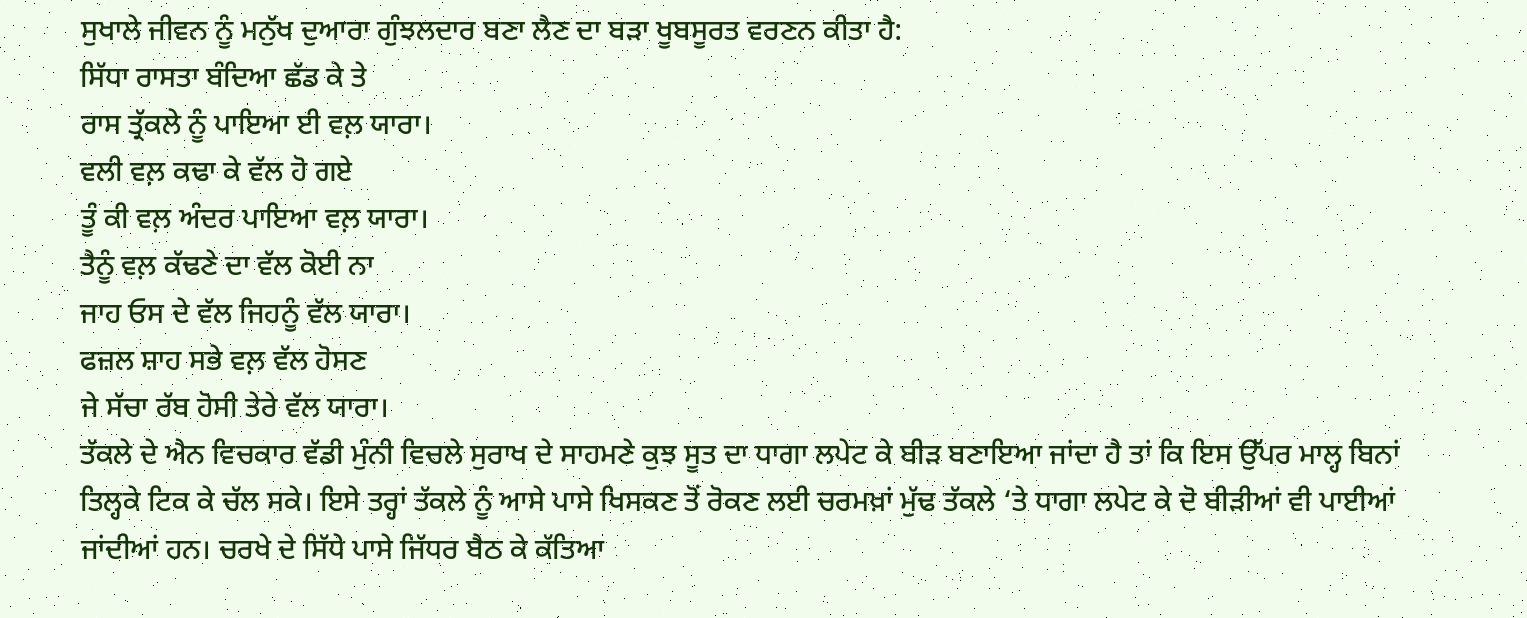ਸੁਖਾਲੇ ਜੀਵਨ ਨੂੰ ਮਨੁੱਖ ਦੁਆਰਾ ਗੁੰਝਲਦਾਰ ਬਣਾ ਲੈਣ ਦਾ ਬੜਾ ਖੂਬਸੂਰਤ ਵਰਣਨ ਕੀਤਾ ਹੈ:
ਸਿੱਧਾ ਰਾਸਤਾ ਬੰਦਿਆ ਛੱਡ ਕੇ ਤੇ
ਰਾਸ ਤ੍ਰੱਕਲੇ ਨੂੰ ਪਾਇਆ ਈ ਵਲ਼ ਯਾਰਾ।
ਵਲੀ ਵਲ਼ ਕਢਾ ਕੇ ਵੱਲ ਹੋ ਗਏ
ਤੂੰ ਕੀ ਵਲ਼ ਅੰਦਰ ਪਾਇਆ ਵਲ਼ ਯਾਰਾ।
ਤੈਨੂੰ ਵਲ਼ ਕੱਢਣੇ ਦਾ ਵੱਲ ਕੋਈ ਨਾ
ਜਾਹ ਓਸ ਦੇ ਵੱਲ ਜਿਹਨੂੰ ਵੱਲ ਯਾਰਾ।
ਫਜ਼ਲ ਸ਼ਾਹ ਸਭੇ ਵਲ਼ ਵੱਲ ਹੋਸਣ
ਜੇ ਸੱਚਾ ਰੱਬ ਹੋਸੀ ਤੇਰੇ ਵੱਲ ਯਾਰਾ।
ਤੱਕਲੇ ਦੇ ਐਨ ਵਿਚਕਾਰ ਵੱਡੀ ਮੁੰਨੀ ਵਿਚਲੇ ਸੁਰਾਖ ਦੇ ਸਾਹਮਣੇ ਕੁਝ ਸੂਤ ਦਾ ਧਾਗਾ ਲਪੇਟ ਕੇ ਬੀੜ ਬਣਾਇਆ ਜਾਂਦਾ ਹੈ ਤਾਂ ਕਿ ਇਸ ਉੱਪਰ ਮਾਲ੍ਹ ਬਿਨਾਂ ਤਿਲ੍ਹਕੇ ਟਿਕ ਕੇ ਚੱਲ ਸਕੇ। ਇਸੇ ਤਰ੍ਹਾਂ ਤੱਕਲੇ ਨੂੰ ਆਸੇ ਪਾਸੇ ਖਿਸਕਣ ਤੋਂ ਰੋਕਣ ਲਈ ਚਰਮਖ਼ਾਂ ਮੁੱਢ ਤੱਕਲੇ ‘ਤੇ ਧਾਗਾ ਲਪੇਟ ਕੇ ਦੋ ਬੀੜੀਆਂ ਵੀ ਪਾਈਆਂ ਜਾਂਦੀਆਂ ਹਨ। ਚਰਖੇ ਦੇ ਸਿੱਧੇ ਪਾਸੇ ਜਿੱਧਰ ਬੈਠ ਕੇ ਕੱਤਿਆ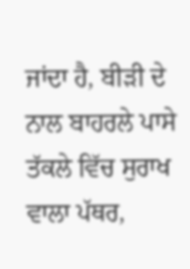ਜਾਂਦਾ ਹੈ, ਬੀੜੀ ਦੇ ਨਾਲ ਬਾਹਰਲੇ ਪਾਸੇ ਤੱਕਲੇ ਵਿੱਚ ਸੁਰਾਖ ਵਾਲਾ ਪੱਥਰ,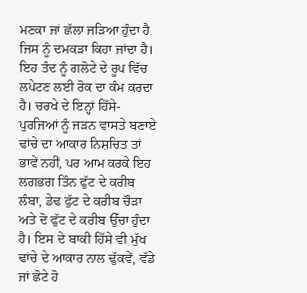ਮਣਕਾ ਜਾਂ ਛੱਲਾ ਜੜਿਆ ਹੁੰਦਾ ਹੈ ਜਿਸ ਨੂੰ ਦਮਕੜਾ ਕਿਹਾ ਜਾਂਦਾ ਹੈ। ਇਹ ਤੰਦ ਨੂੰ ਗਲੋਟੇ ਦੇ ਰੂਪ ਵਿੱਚ ਲਪੇਟਣ ਲਈ ਰੋਕ ਦਾ ਕੰਮ ਕਰਦਾ ਹੈ। ਚਰਖੇ ਦੇ ਇਨ੍ਹਾਂ ਹਿੱਸੇ-ਪੁਰਜਿਆਂ ਨੂੰ ਜੜਨ ਵਾਸਤੇ ਬਣਾਏ ਢਾਂਚੇ ਦਾ ਆਕਾਰ ਨਿਸ਼ਚਿਤ ਤਾਂ ਭਾਵੇਂ ਨਹੀਂ, ਪਰ ਆਮ ਕਰਕੇ ਇਹ ਲਗਭਗ ਤਿੰਨ ਫੁੱਟ ਦੇ ਕਰੀਬ ਲੰਬਾ, ਡੇਢ ਫੁੱਟ ਦੇ ਕਰੀਬ ਚੌੜਾ ਅਤੇ ਦੋ ਫੁੱਟ ਦੇ ਕਰੀਬ ਉੱਚਾ ਹੁੰਦਾ ਹੈ। ਇਸ ਦੇ ਬਾਕੀ ਹਿੱਸੇ ਵੀ ਮੁੱਖ ਢਾਂਚੇ ਦੇ ਆਕਾਰ ਨਾਲ ਢੁੱਕਵੇਂ, ਵੱਡੇ ਜਾਂ ਛੋਟੇ ਹੋ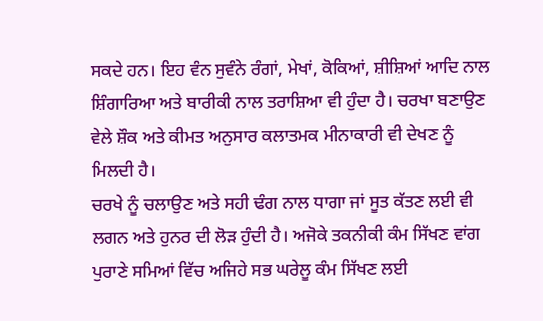ਸਕਦੇ ਹਨ। ਇਹ ਵੰਨ ਸੁਵੰਨੇ ਰੰਗਾਂ, ਮੇਖਾਂ, ਕੋਕਿਆਂ, ਸ਼ੀਸ਼ਿਆਂ ਆਦਿ ਨਾਲ ਸ਼ਿੰਗਾਰਿਆ ਅਤੇ ਬਾਰੀਕੀ ਨਾਲ ਤਰਾਸ਼ਿਆ ਵੀ ਹੁੰਦਾ ਹੈ। ਚਰਖਾ ਬਣਾਉਣ ਵੇਲੇ ਸ਼ੌਕ ਅਤੇ ਕੀਮਤ ਅਨੁਸਾਰ ਕਲਾਤਮਕ ਮੀਨਾਕਾਰੀ ਵੀ ਦੇਖਣ ਨੂੰ ਮਿਲਦੀ ਹੈ।
ਚਰਖੇ ਨੂੰ ਚਲਾਉਣ ਅਤੇ ਸਹੀ ਢੰਗ ਨਾਲ ਧਾਗਾ ਜਾਂ ਸੂਤ ਕੱਤਣ ਲਈ ਵੀ ਲਗਨ ਅਤੇ ਹੁਨਰ ਦੀ ਲੋੜ ਹੁੰਦੀ ਹੈ। ਅਜੋਕੇ ਤਕਨੀਕੀ ਕੰਮ ਸਿੱਖਣ ਵਾਂਗ ਪੁਰਾਣੇ ਸਮਿਆਂ ਵਿੱਚ ਅਜਿਹੇ ਸਭ ਘਰੇਲੂ ਕੰਮ ਸਿੱਖਣ ਲਈ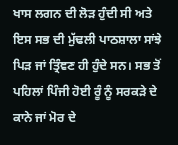ਖਾਸ ਲਗਨ ਦੀ ਲੋੜ ਹੁੰਦੀ ਸੀ ਅਤੇ ਇਸ ਸਭ ਦੀ ਮੁੱਢਲੀ ਪਾਠਸ਼ਾਲਾ ਸਾਂਝੇ ਪਿੜ ਜਾਂ ਤ੍ਰਿੰਞਣ ਹੀ ਹੁੰਦੇ ਸਨ। ਸਭ ਤੋਂ ਪਹਿਲਾਂ ਪਿੰਜੀ ਹੋਈ ਰੂੰ ਨੂੰ ਸਰਕੜੇ ਦੇ ਕਾਨੇ ਜਾਂ ਮੋਰ ਦੇ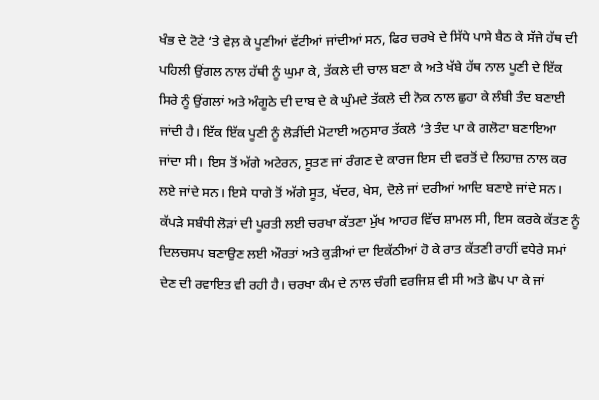ਖੰਭ ਦੇ ਟੋਟੇ ‘ਤੇ ਵੇਲ਼ ਕੇ ਪੂਣੀਆਂ ਵੱਟੀਆਂ ਜਾਂਦੀਆਂ ਸਨ, ਫਿਰ ਚਰਖੇ ਦੇ ਸਿੱਧੇ ਪਾਸੇ ਬੈਠ ਕੇ ਸੱਜੇ ਹੱਥ ਦੀ ਪਹਿਲੀ ਉਂਗਲ ਨਾਲ ਹੱਥੀ ਨੂੰ ਘੁਮਾ ਕੇ, ਤੱਕਲੇ ਦੀ ਚਾਲ ਬਣਾ ਕੇ ਅਤੇ ਖੱਬੇ ਹੱਥ ਨਾਲ ਪੂਣੀ ਦੇ ਇੱਕ ਸਿਰੇ ਨੂੰ ਉਂਗਲਾਂ ਅਤੇ ਅੰਗੂਠੇ ਦੀ ਦਾਬ ਦੇ ਕੇ ਘੁੰਮਦੇ ਤੱਕਲੇ ਦੀ ਨੋਕ ਨਾਲ ਛੁਹਾ ਕੇ ਲੰਬੀ ਤੰਦ ਬਣਾਈ ਜਾਂਦੀ ਹੈ। ਇੱਕ ਇੱਕ ਪੂਣੀ ਨੂੰ ਲੋੜੀਂਦੀ ਮੋਟਾਈ ਅਨੁਸਾਰ ਤੱਕਲੇ ‘ਤੇ ਤੰਦ ਪਾ ਕੇ ਗਲੋਟਾ ਬਣਾਇਆ ਜਾਂਦਾ ਸੀ। ਇਸ ਤੋਂ ਅੱਗੇ ਅਟੇਰਨ, ਸੂਤਣ ਜਾਂ ਰੰਗਣ ਦੇ ਕਾਰਜ ਇਸ ਦੀ ਵਰਤੋਂ ਦੇ ਲਿਹਾਜ਼ ਨਾਲ ਕਰ ਲਏ ਜਾਂਦੇ ਸਨ। ਇਸੇ ਧਾਗੇ ਤੋਂ ਅੱਗੇ ਸੂਤ, ਖੱਦਰ, ਖੇਸ, ਦੋਲੇ ਜਾਂ ਦਰੀਆਂ ਆਦਿ ਬਣਾਏ ਜਾਂਦੇ ਸਨ। ਕੱਪੜੇ ਸਬੰਧੀ ਲੋੜਾਂ ਦੀ ਪੂਰਤੀ ਲਈ ਚਰਖਾ ਕੱਤਣਾ ਮੁੱਖ ਆਹਰ ਵਿੱਚ ਸ਼ਾਮਲ ਸੀ, ਇਸ ਕਰਕੇ ਕੱਤਣ ਨੂੰ ਦਿਲਚਸਪ ਬਣਾਉਣ ਲਈ ਔਰਤਾਂ ਅਤੇ ਕੁੜੀਆਂ ਦਾ ਇਕੱਠੀਆਂ ਹੋ ਕੇ ਰਾਤ ਕੱਤਣੀ ਰਾਹੀਂ ਵਧੇਰੇ ਸਮਾਂ ਦੇਣ ਦੀ ਰਵਾਇਤ ਵੀ ਰਹੀ ਹੈ। ਚਰਖਾ ਕੰਮ ਦੇ ਨਾਲ ਚੰਗੀ ਵਰਜਿਸ਼ ਵੀ ਸੀ ਅਤੇ ਛੋਪ ਪਾ ਕੇ ਜਾਂ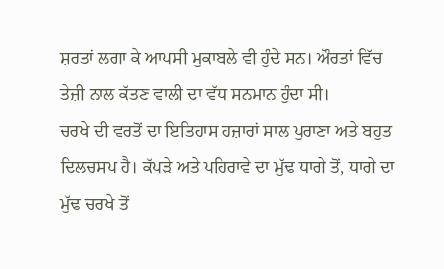ਸ਼ਰਤਾਂ ਲਗਾ ਕੇ ਆਪਸੀ ਮੁਕਾਬਲੇ ਵੀ ਹੁੰਦੇ ਸਨ। ਔਰਤਾਂ ਵਿੱਚ ਤੇਜ਼ੀ ਨਾਲ ਕੱਤਣ ਵਾਲੀ ਦਾ ਵੱਧ ਸਨਮਾਨ ਹੁੰਦਾ ਸੀ।
ਚਰਖੇ ਦੀ ਵਰਤੋਂ ਦਾ ਇਤਿਹਾਸ ਹਜ਼ਾਰਾਂ ਸਾਲ ਪੁਰਾਣਾ ਅਤੇ ਬਹੁਤ ਦਿਲਚਸਪ ਹੈ। ਕੱਪੜੇ ਅਤੇ ਪਹਿਰਾਵੇ ਦਾ ਮੁੱਢ ਧਾਗੇ ਤੋਂ, ਧਾਗੇ ਦਾ ਮੁੱਢ ਚਰਖੇ ਤੋਂ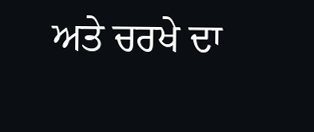ਅਤੇ ਚਰਖੇ ਦਾ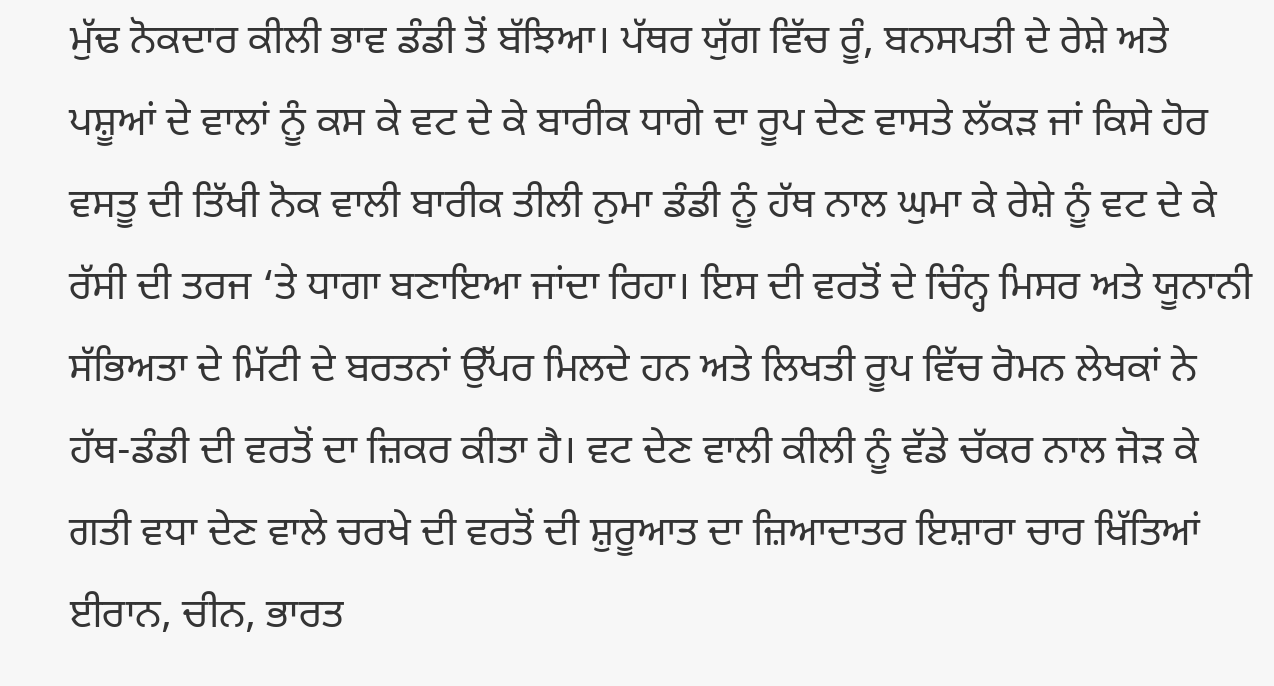ਮੁੱਢ ਨੋਕਦਾਰ ਕੀਲੀ ਭਾਵ ਡੰਡੀ ਤੋਂ ਬੱਝਿਆ। ਪੱਥਰ ਯੁੱਗ ਵਿੱਚ ਰੂੰ, ਬਨਸਪਤੀ ਦੇ ਰੇਸ਼ੇ ਅਤੇ ਪਸ਼ੂਆਂ ਦੇ ਵਾਲਾਂ ਨੂੰ ਕਸ ਕੇ ਵਟ ਦੇ ਕੇ ਬਾਰੀਕ ਧਾਗੇ ਦਾ ਰੂਪ ਦੇਣ ਵਾਸਤੇ ਲੱਕੜ ਜਾਂ ਕਿਸੇ ਹੋਰ ਵਸਤੂ ਦੀ ਤਿੱਖੀ ਨੋਕ ਵਾਲੀ ਬਾਰੀਕ ਤੀਲੀ ਨੁਮਾ ਡੰਡੀ ਨੂੰ ਹੱਥ ਨਾਲ ਘੁਮਾ ਕੇ ਰੇਸ਼ੇ ਨੂੰ ਵਟ ਦੇ ਕੇ ਰੱਸੀ ਦੀ ਤਰਜ ‘ਤੇ ਧਾਗਾ ਬਣਾਇਆ ਜਾਂਦਾ ਰਿਹਾ। ਇਸ ਦੀ ਵਰਤੋਂ ਦੇ ਚਿੰਨ੍ਹ ਮਿਸਰ ਅਤੇ ਯੂਨਾਨੀ ਸੱਭਿਅਤਾ ਦੇ ਮਿੱਟੀ ਦੇ ਬਰਤਨਾਂ ਉੱਪਰ ਮਿਲਦੇ ਹਨ ਅਤੇ ਲਿਖਤੀ ਰੂਪ ਵਿੱਚ ਰੋਮਨ ਲੇਖਕਾਂ ਨੇ ਹੱਥ-ਡੰਡੀ ਦੀ ਵਰਤੋਂ ਦਾ ਜ਼ਿਕਰ ਕੀਤਾ ਹੈ। ਵਟ ਦੇਣ ਵਾਲੀ ਕੀਲੀ ਨੂੰ ਵੱਡੇ ਚੱਕਰ ਨਾਲ ਜੋੜ ਕੇ ਗਤੀ ਵਧਾ ਦੇਣ ਵਾਲੇ ਚਰਖੇ ਦੀ ਵਰਤੋਂ ਦੀ ਸ਼ੁਰੂਆਤ ਦਾ ਜ਼ਿਆਦਾਤਰ ਇਸ਼ਾਰਾ ਚਾਰ ਖਿੱਤਿਆਂ ਈਰਾਨ, ਚੀਨ, ਭਾਰਤ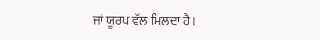ਜਾਂ ਯੂਰਪ ਵੱਲ ਮਿਲਦਾ ਹੈ।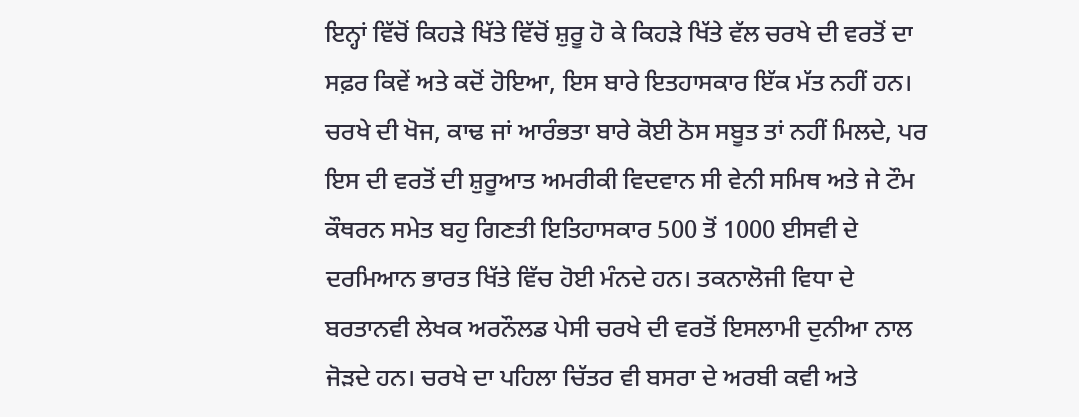ਇਨ੍ਹਾਂ ਵਿੱਚੋਂ ਕਿਹੜੇ ਖਿੱਤੇ ਵਿੱਚੋਂ ਸ਼ੁਰੂ ਹੋ ਕੇ ਕਿਹੜੇ ਖਿੱਤੇ ਵੱਲ ਚਰਖੇ ਦੀ ਵਰਤੋਂ ਦਾ ਸਫ਼ਰ ਕਿਵੇਂ ਅਤੇ ਕਦੋਂ ਹੋਇਆ, ਇਸ ਬਾਰੇ ਇਤਹਾਸਕਾਰ ਇੱਕ ਮੱਤ ਨਹੀਂ ਹਨ।
ਚਰਖੇ ਦੀ ਖੋਜ, ਕਾਢ ਜਾਂ ਆਰੰਭਤਾ ਬਾਰੇ ਕੋਈ ਠੋਸ ਸਬੂਤ ਤਾਂ ਨਹੀਂ ਮਿਲਦੇ, ਪਰ ਇਸ ਦੀ ਵਰਤੋਂ ਦੀ ਸ਼ੁਰੂਆਤ ਅਮਰੀਕੀ ਵਿਦਵਾਨ ਸੀ ਵੇਨੀ ਸਮਿਥ ਅਤੇ ਜੇ ਟੌਮ ਕੌਥਰਨ ਸਮੇਤ ਬਹੁ ਗਿਣਤੀ ਇਤਿਹਾਸਕਾਰ 500 ਤੋਂ 1000 ਈਸਵੀ ਦੇ ਦਰਮਿਆਨ ਭਾਰਤ ਖਿੱਤੇ ਵਿੱਚ ਹੋਈ ਮੰਨਦੇ ਹਨ। ਤਕਨਾਲੋਜੀ ਵਿਧਾ ਦੇ ਬਰਤਾਨਵੀ ਲੇਖਕ ਅਰਨੌਲਡ ਪੇਸੀ ਚਰਖੇ ਦੀ ਵਰਤੋਂ ਇਸਲਾਮੀ ਦੁਨੀਆ ਨਾਲ ਜੋੜਦੇ ਹਨ। ਚਰਖੇ ਦਾ ਪਹਿਲਾ ਚਿੱਤਰ ਵੀ ਬਸਰਾ ਦੇ ਅਰਬੀ ਕਵੀ ਅਤੇ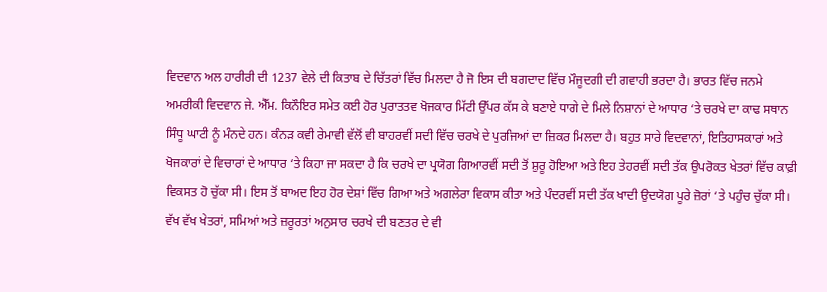ਵਿਦਵਾਨ ਅਲ ਹਾਰੀਰੀ ਦੀ 1237 ਵੇਲੇ ਦੀ ਕਿਤਾਬ ਦੇ ਚਿੱਤਰਾਂ ਵਿੱਚ ਮਿਲਦਾ ਹੈ ਜੋ ਇਸ ਦੀ ਬਗਦਾਦ ਵਿੱਚ ਮੌਜੂਦਗੀ ਦੀ ਗਵਾਹੀ ਭਰਦਾ ਹੈ। ਭਾਰਤ ਵਿੱਚ ਜਨਮੇ ਅਮਰੀਕੀ ਵਿਦਵਾਨ ਜੇ. ਐੱਮ. ਕਿਨੌਇਰ ਸਮੇਤ ਕਈ ਹੋਰ ਪੁਰਾਤਤਵ ਖੋਜਕਾਰ ਮਿੱਟੀ ਉੱਪਰ ਕੱਸ ਕੇ ਬਣਾਏ ਧਾਗੇ ਦੇ ਮਿਲੇ ਨਿਸ਼ਾਨਾਂ ਦੇ ਆਧਾਰ ‘ਤੇ ਚਰਖੇ ਦਾ ਕਾਢ ਸਥਾਨ ਸਿੰਧੂ ਘਾਟੀ ਨੂੰ ਮੰਨਦੇ ਹਨ। ਕੰਨੜ ਕਵੀ ਰੇਮਾਵੀ ਵੱਲੋਂ ਵੀ ਬਾਹਰਵੀਂ ਸਦੀ ਵਿੱਚ ਚਰਖੇ ਦੇ ਪੁਰਜਿਆਂ ਦਾ ਜ਼ਿਕਰ ਮਿਲਦਾ ਹੈ। ਬਹੁਤ ਸਾਰੇ ਵਿਦਵਾਨਾਂ, ਇਤਿਹਾਸਕਾਰਾਂ ਅਤੇ ਖੋਜਕਾਰਾਂ ਦੇ ਵਿਚਾਰਾਂ ਦੇ ਆਧਾਰ ‘ਤੇ ਕਿਹਾ ਜਾ ਸਕਦਾ ਹੈ ਕਿ ਚਰਖੇ ਦਾ ਪ੍ਰਯੋਗ ਗਿਆਰਵੀਂ ਸਦੀ ਤੋਂ ਸ਼ੁਰੂ ਹੋਇਆ ਅਤੇ ਇਹ ਤੇਹਰਵੀਂ ਸਦੀ ਤੱਕ ਉਪਰੋਕਤ ਖੇਤਰਾਂ ਵਿੱਚ ਕਾਫ਼ੀ ਵਿਕਸਤ ਹੋ ਚੁੱਕਾ ਸੀ। ਇਸ ਤੋਂ ਬਾਅਦ ਇਹ ਹੋਰ ਦੇਸ਼ਾਂ ਵਿੱਚ ਗਿਆ ਅਤੇ ਅਗਲੇਰਾ ਵਿਕਾਸ ਕੀਤਾ ਅਤੇ ਪੰਦਰਵੀਂ ਸਦੀ ਤੱਕ ਖਾਦੀ ਉਦਯੋਗ ਪੂਰੇ ਜ਼ੋਰਾਂ ‘ਤੇ ਪਹੁੰਚ ਚੁੱਕਾ ਸੀ।
ਵੱਖ ਵੱਖ ਖੇਤਰਾਂ, ਸਮਿਆਂ ਅਤੇ ਜ਼ਰੂਰਤਾਂ ਅਨੁਸਾਰ ਚਰਖੇ ਦੀ ਬਣਤਰ ਦੇ ਵੀ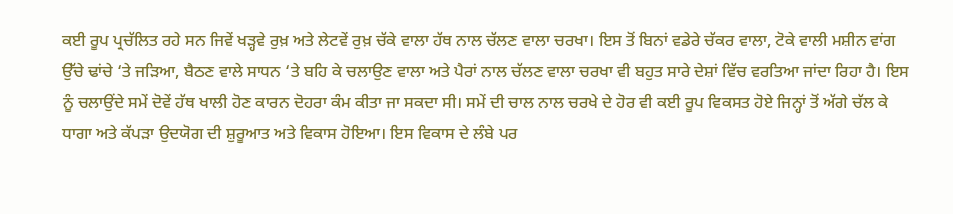ਕਈ ਰੂਪ ਪ੍ਰਚੱਲਿਤ ਰਹੇ ਸਨ ਜਿਵੇਂ ਖੜ੍ਹਵੇ ਰੁਖ਼ ਅਤੇ ਲੇਟਵੇਂ ਰੁਖ਼ ਚੱਕੇ ਵਾਲਾ ਹੱਥ ਨਾਲ ਚੱਲਣ ਵਾਲਾ ਚਰਖਾ। ਇਸ ਤੋਂ ਬਿਨਾਂ ਵਡੇਰੇ ਚੱਕਰ ਵਾਲਾ, ਟੋਕੇ ਵਾਲੀ ਮਸ਼ੀਨ ਵਾਂਗ ਉੱਚੇ ਢਾਂਚੇ ‘ਤੇ ਜੜਿਆ, ਬੈਠਣ ਵਾਲੇ ਸਾਧਨ ‘ਤੇ ਬਹਿ ਕੇ ਚਲਾਉਣ ਵਾਲਾ ਅਤੇ ਪੈਰਾਂ ਨਾਲ ਚੱਲਣ ਵਾਲਾ ਚਰਖਾ ਵੀ ਬਹੁਤ ਸਾਰੇ ਦੇਸ਼ਾਂ ਵਿੱਚ ਵਰਤਿਆ ਜਾਂਦਾ ਰਿਹਾ ਹੈ। ਇਸ ਨੂੰ ਚਲਾਉਂਦੇ ਸਮੇਂ ਦੋਵੇਂ ਹੱਥ ਖਾਲੀ ਹੋਣ ਕਾਰਨ ਦੋਹਰਾ ਕੰਮ ਕੀਤਾ ਜਾ ਸਕਦਾ ਸੀ। ਸਮੇਂ ਦੀ ਚਾਲ ਨਾਲ ਚਰਖੇ ਦੇ ਹੋਰ ਵੀ ਕਈ ਰੂਪ ਵਿਕਸਤ ਹੋਏ ਜਿਨ੍ਹਾਂ ਤੋਂ ਅੱਗੇ ਚੱਲ ਕੇ ਧਾਗਾ ਅਤੇ ਕੱਪੜਾ ਉਦਯੋਗ ਦੀ ਸ਼ੁਰੂਆਤ ਅਤੇ ਵਿਕਾਸ ਹੋਇਆ। ਇਸ ਵਿਕਾਸ ਦੇ ਲੰਬੇ ਪਰ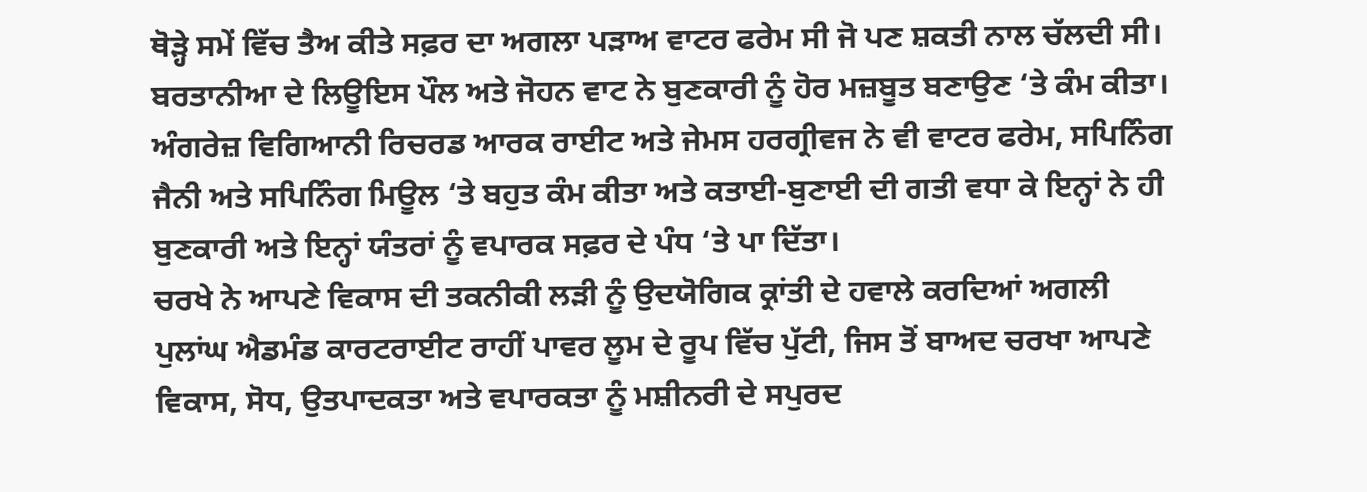ਥੋੜ੍ਹੇ ਸਮੇਂ ਵਿੱਚ ਤੈਅ ਕੀਤੇ ਸਫ਼ਰ ਦਾ ਅਗਲਾ ਪੜਾਅ ਵਾਟਰ ਫਰੇਮ ਸੀ ਜੋ ਪਣ ਸ਼ਕਤੀ ਨਾਲ ਚੱਲਦੀ ਸੀ। ਬਰਤਾਨੀਆ ਦੇ ਲਿਊਇਸ ਪੌਲ ਅਤੇ ਜੋਹਨ ਵਾਟ ਨੇ ਬੁਣਕਾਰੀ ਨੂੰ ਹੋਰ ਮਜ਼ਬੂਤ ਬਣਾਉਣ ‘ਤੇ ਕੰਮ ਕੀਤਾ। ਅੰਗਰੇਜ਼ ਵਿਗਿਆਨੀ ਰਿਚਰਡ ਆਰਕ ਰਾਈਟ ਅਤੇ ਜੇਮਸ ਹਰਗ੍ਰੀਵਜ ਨੇ ਵੀ ਵਾਟਰ ਫਰੇਮ, ਸਪਿਨਿੰਗ ਜੈਨੀ ਅਤੇ ਸਪਿਨਿੰਗ ਮਿਊਲ ‘ਤੇ ਬਹੁਤ ਕੰਮ ਕੀਤਾ ਅਤੇ ਕਤਾਈ-ਬੁਣਾਈ ਦੀ ਗਤੀ ਵਧਾ ਕੇ ਇਨ੍ਹਾਂ ਨੇ ਹੀ ਬੁਣਕਾਰੀ ਅਤੇ ਇਨ੍ਹਾਂ ਯੰਤਰਾਂ ਨੂੰ ਵਪਾਰਕ ਸਫ਼ਰ ਦੇ ਪੰਧ ‘ਤੇ ਪਾ ਦਿੱਤਾ।
ਚਰਖੇ ਨੇ ਆਪਣੇ ਵਿਕਾਸ ਦੀ ਤਕਨੀਕੀ ਲੜੀ ਨੂੰ ਉਦਯੋਗਿਕ ਕ੍ਰਾਂਤੀ ਦੇ ਹਵਾਲੇ ਕਰਦਿਆਂ ਅਗਲੀ ਪੁਲਾਂਘ ਐਡਮੰਡ ਕਾਰਟਰਾਈਟ ਰਾਹੀਂ ਪਾਵਰ ਲੂਮ ਦੇ ਰੂਪ ਵਿੱਚ ਪੁੱਟੀ, ਜਿਸ ਤੋਂ ਬਾਅਦ ਚਰਖਾ ਆਪਣੇ ਵਿਕਾਸ, ਸੋਧ, ਉਤਪਾਦਕਤਾ ਅਤੇ ਵਪਾਰਕਤਾ ਨੂੰ ਮਸ਼ੀਨਰੀ ਦੇ ਸਪੁਰਦ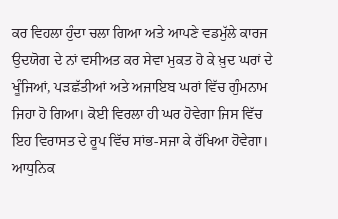ਕਰ ਵਿਹਲਾ ਹੁੰਦਾ ਚਲਾ ਗਿਆ ਅਤੇ ਆਪਣੇ ਵਡਮੁੱਲੇ ਕਾਰਜ ਉਦਯੋਗ ਦੇ ਨਾਂ ਵਸੀਅਤ ਕਰ ਸੇਵਾ ਮੁਕਤ ਹੋ ਕੇ ਖ਼ੁਦ ਘਰਾਂ ਦੇ ਖੂੰਜਿਆਂ, ਪੜਛੱਤੀਆਂ ਅਤੇ ਅਜਾਇਬ ਘਰਾਂ ਵਿੱਚ ਗੁੰਮਨਾਮ ਜਿਹਾ ਹੋ ਗਿਆ। ਕੋਈ ਵਿਰਲਾ ਹੀ ਘਰ ਹੋਵੇਗਾ ਜਿਸ ਵਿੱਚ ਇਹ ਵਿਰਾਸਤ ਦੇ ਰੂਪ ਵਿੱਚ ਸਾਂਭ-ਸਜਾ ਕੇ ਰੱਖਿਆ ਹੋਵੇਗਾ। ਆਧੁਨਿਕ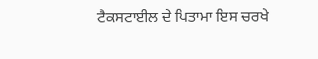ਟੈਕਸਟਾਈਲ ਦੇ ਪਿਤਾਮਾ ਇਸ ਚਰਖੇ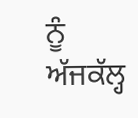ਨੂੰ ਅੱਜਕੱਲ੍ਹ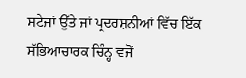ਸਟੇਜਾਂ ਉੱਤੇ ਜਾਂ ਪ੍ਰਦਰਸ਼ਨੀਆਂ ਵਿੱਚ ਇੱਕ ਸੱਭਿਆਚਾਰਕ ਚਿੰਨ੍ਹ ਵਜੋਂ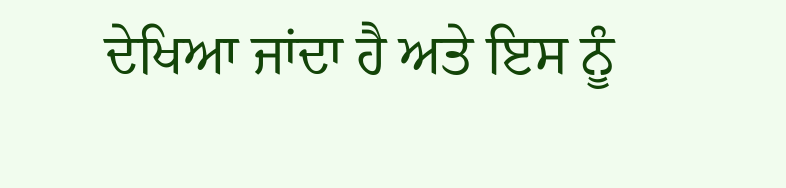ਦੇਖਿਆ ਜਾਂਦਾ ਹੈ ਅਤੇ ਇਸ ਨੂੰ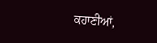ਕਹਾਣੀਆਂ,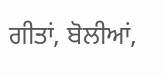ਗੀਤਾਂ, ਬੋਲੀਆਂ,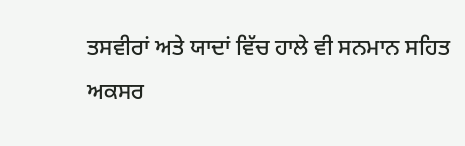ਤਸਵੀਰਾਂ ਅਤੇ ਯਾਦਾਂ ਵਿੱਚ ਹਾਲੇ ਵੀ ਸਨਮਾਨ ਸਹਿਤ ਅਕਸਰ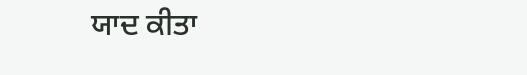ਯਾਦ ਕੀਤਾ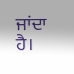ਜਾਂਦਾ ਹੈ।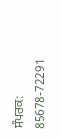ਸੰਪਰਕ: 85678-72291